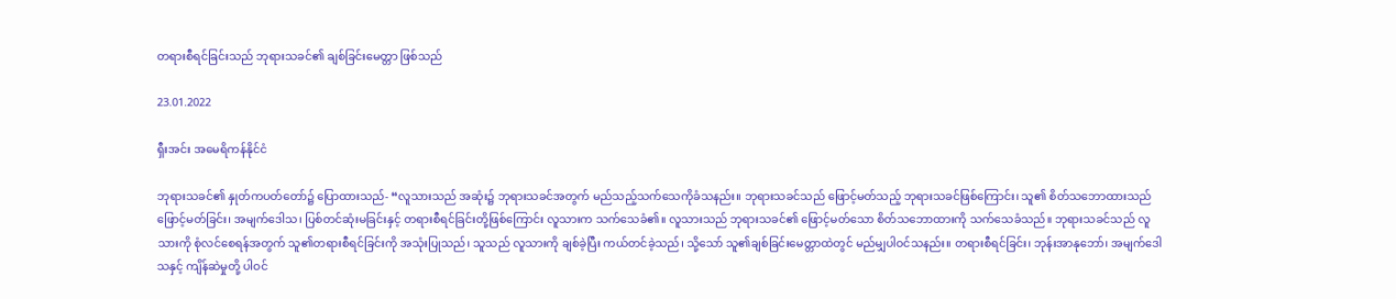တရားစီရင်ခြင်းသည် ဘုရားသခင်၏ ချစ်ခြင်းမေတ္တာ ဖြစ်သည်

23.01.2022

ရှီးအင်း အမေရိကန်နိုင်ငံ

ဘုရားသခင်၏ နှုတ်ကပတ်တော်၌ ပြောထားသည်- “လူသားသည် အဆုံး၌ ဘုရားသခင်အတွက် မည်သည့်သက်သေကိုခံသနည်း။ ဘုရားသခင်သည် ဖြောင့်မတ်သည့် ဘုရားသခင်ဖြစ်ကြောင်း၊ သူ၏ စိတ်သဘောထားသည် ဖြောင့်မတ်ခြင်း၊ အမျက်ဒေါသ၊ ပြစ်တင်ဆုံးမခြင်းနှင့် တရားစီရင်ခြင်းတို့ဖြစ်ကြောင်း လူသားက သက်သေခံ၏။ လူသားသည် ဘုရားသခင်၏ ဖြောင့်မတ်သော စိတ်သဘောထားကို သက်သေခံသည်။ ဘုရားသခင်သည် လူသားကို စုံလင်စေရန်အတွက် သူ၏တရားစီရင်ခြင်းကို အသုံးပြုသည်၊ သူသည် လူသားကို ချစ်ခဲ့ပြီး ကယ်တင်ခဲ့သည်၊ သို့သော် သူ၏ချစ်ခြင်းမေတ္တာထဲတွင် မည်မျှပါဝင်သနည်း။ တရားစီရင်ခြင်း၊ ဘုန်းအာနုဘော်၊ အမျက်ဒေါသနှင့် ကျိန်ဆဲမှုတို့ ပါဝင်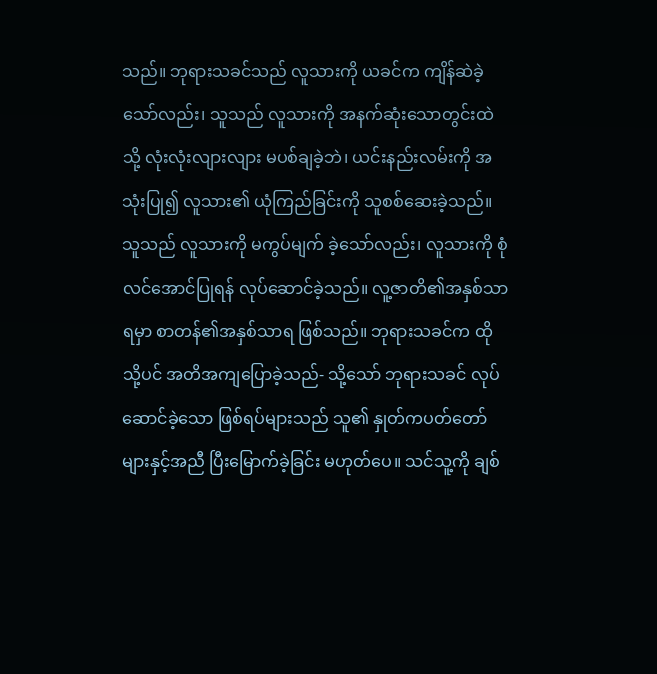သည်။ ဘုရားသခင်သည် လူသားကို ယခင်က ကျိန်ဆဲခဲ့သော်လည်း၊ သူသည် လူသားကို အနက်ဆုံးသောတွင်းထဲသို့ လုံးလုံးလျားလျား မပစ်ချခဲ့ဘဲ၊ ယင်းနည်းလမ်းကို အသုံးပြု၍ လူသား၏ ယုံကြည်ခြင်းကို သူစစ်ဆေးခဲ့သည်။ သူသည် လူသားကို မကွပ်မျက် ခဲ့သော်လည်း၊ လူသားကို စုံလင်အောင်ပြုရန် လုပ်ဆောင်ခဲ့သည်။ လူ့ဇာတိ၏အနှစ်သာရမှာ စာတန်၏အနှစ်သာရ ဖြစ်သည်။ ဘုရားသခင်က ထိုသို့ပင် အတိအကျပြောခဲ့သည်- သို့သော် ဘုရားသခင် လုပ်ဆောင်ခဲ့သော ဖြစ်ရပ်များသည် သူ၏ နှုတ်ကပတ်တော်များနှင့်အညီ ပြီးမြောက်ခဲ့ခြင်း မဟုတ်ပေ။ သင်သူ့ကို ချစ်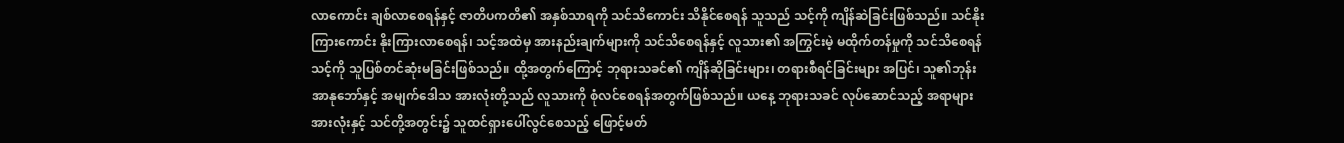လာကောင်း ချစ်လာစေရန်နှင့် ဇာတိပကတိ၏ အနှစ်သာရကို သင်သိကောင်း သိနိုင်စေရန် သူသည် သင့်ကို ကျိန်ဆဲခြင်းဖြစ်သည်။ သင်နိုးကြားကောင်း နိုးကြားလာစေရန်၊ သင့်အထဲမှ အားနည်းချက်များကို သင်သိစေရန်နှင့် လူသား၏ အကြွင်းမဲ့ မထိုက်တန်မှုကို သင်သိစေရန် သင့်ကို သူပြစ်တင်ဆုံးမခြင်းဖြစ်သည်။ ထို့အတွက်ကြောင့် ဘုရားသခင်၏ ကျိန်ဆိုခြင်းများ၊ တရားစီရင်ခြင်းများ အပြင်၊ သူ၏ဘုန်းအာနုဘော်နှင့် အမျက်ဒေါသ အားလုံးတို့သည် လူသားကို စုံလင်စေရန်အတွက်ဖြစ်သည်။ ယနေ့ ဘုရားသခင် လုပ်ဆောင်သည့် အရာများ အားလုံးနှင့် သင်တို့အတွင်း၌ သူထင်ရှားပေါ်လွင်စေသည့် ဖြောင့်မတ်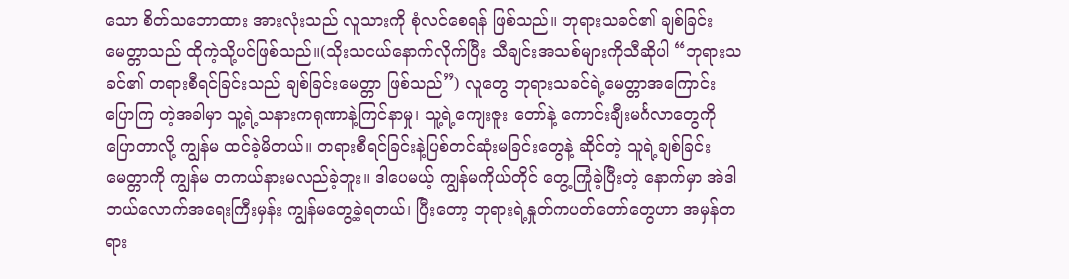သော စိတ်သဘောထား အားလုံးသည် လူသားကို စုံလင်စေရန် ဖြစ်သည်။ ဘုရားသခင်၏ ချစ်ခြင်းမေတ္တာသည် ထိုကဲ့သို့ပင်ဖြစ်သည်။(သိုးသငယ်နောက်လိုက်ပြီး သီချင်းအသစ်များကိုသီဆိုပါ “ဘုရားသခင်၏ တရားစီရင်ခြင်းသည် ချစ်ခြင်းမေတ္တာ ဖြစ်သည်”) လူတွေ ဘုရားသခင်ရဲ့မေတ္တာအကြောင်း ပြောကြ တဲ့အခါမှာ သူ့ရဲ့သနားကရုဏာနဲ့ကြင်နာမှု၊ သူ့ရဲ့ကျေးဇူး တော်နဲ့ ကောင်းချီးမင်္ဂလာတွေကို ပြောတာလို့ ကျွန်မ ထင်ခဲ့မိတယ်။ တရားစီရင်ခြင်းနဲ့ပြစ်တင်ဆုံးမခြင်းတွေနဲ့ ဆိုင်တဲ့ သူရဲ့ချစ်ခြင်းမေတ္တာကို ကျွန်မ တကယ်နားမလည်ခဲ့ဘူး။ ဒါပေမယ့် ကျွန်မကိုယ်တိုင် တွေ့ကြုံခဲ့ပြီးတဲ့ နောက်မှာ အဲဒါ ဘယ်လောက်အရေးကြီးမှန်း ကျွန်မတွေ့ခဲ့ရတယ်၊ ပြီးတော့ ဘုရားရဲ့နှုတ်ကပတ်တော်တွေဟာ အမှန်တရား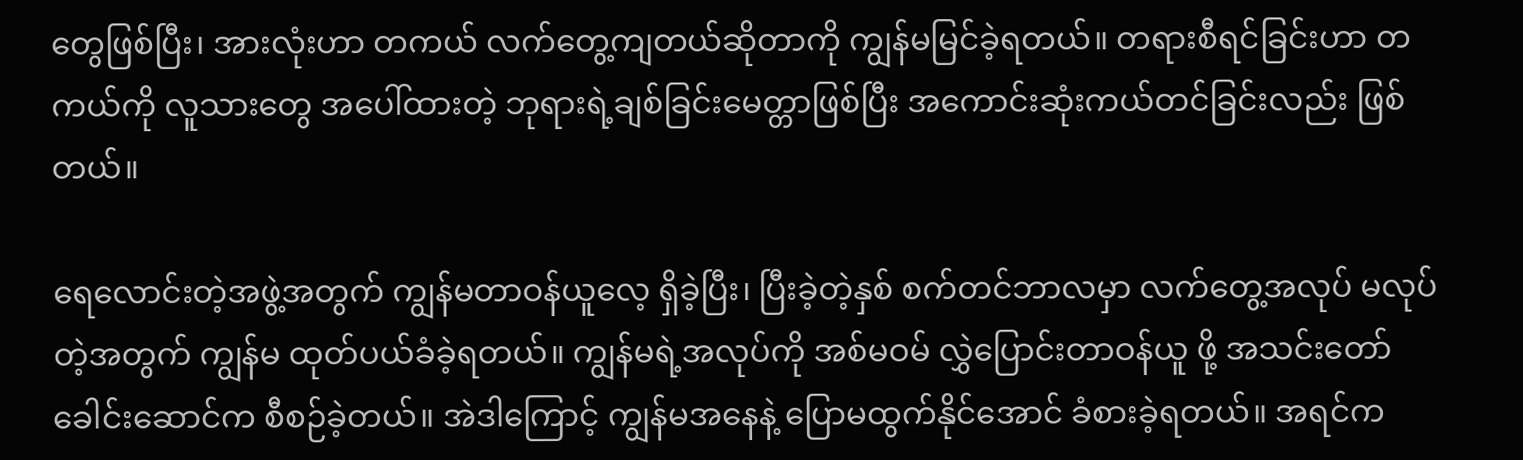တွေဖြစ်ပြီး၊ အားလုံးဟာ တကယ် လက်တွေ့ကျတယ်ဆိုတာကို ကျွန်မမြင်ခဲ့ရတယ်။ တရားစီရင်ခြင်းဟာ တကယ်ကို လူသားတွေ အပေါ်ထားတဲ့ ဘုရားရဲ့ချစ်ခြင်းမေတ္တာဖြစ်ပြီး အကောင်းဆုံးကယ်တင်ခြင်းလည်း ဖြစ်တယ်။

ရေလောင်းတဲ့အဖွဲ့အတွက် ကျွန်မတာဝန်ယူလေ့ ရှိခဲ့ပြီး၊ ပြီးခဲ့တဲ့နှစ် စက်တင်ဘာလမှာ လက်တွေ့အလုပ် မလုပ်တဲ့အတွက် ကျွန်မ ထုတ်ပယ်ခံခဲ့ရတယ်။ ကျွန်မရဲ့အလုပ်ကို အစ်မဝမ် လွှဲပြောင်းတာဝန်ယူ ဖို့ အသင်းတော်ခေါင်းဆောင်က စီစဉ်ခဲ့တယ်။ အဲဒါကြောင့် ကျွန်မအနေနဲ့ ပြောမထွက်နိုင်အောင် ခံစားခဲ့ရတယ်။ အရင်က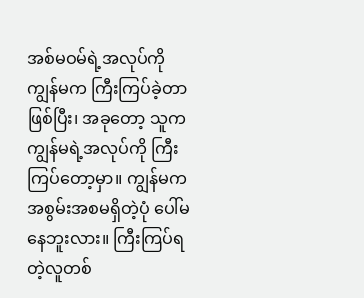အစ်မဝမ်ရဲ့အလုပ်ကို ကျွန်မက ကြီးကြပ်ခဲ့တာဖြစ်ပြီး၊ အခုတော့ သူက ကျွန်မရဲ့အလုပ်ကို ကြီးကြပ်တော့မှာ။ ကျွန်မက အစွမ်းအစမရှိတဲ့ပုံ ပေါ်မနေဘူးလား။ ကြီးကြပ်ရတဲ့လူတစ်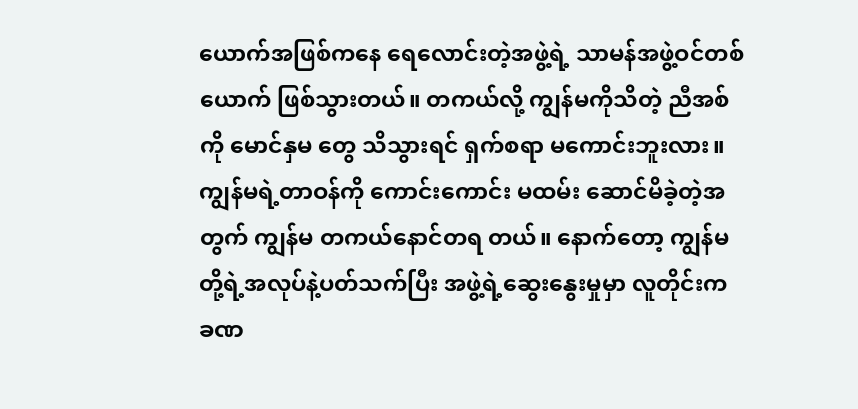ယောက်အဖြစ်ကနေ ရေလောင်းတဲ့အဖွဲ့ရဲ့ သာမန်အဖွဲ့ဝင်တစ်ယောက် ဖြစ်သွားတယ်။ တကယ်လို့ ကျွန်မကိုသိတဲ့ ညီအစ်ကို မောင်နှမ တွေ သိသွားရင် ရှက်စရာ မကောင်းဘူးလား။ ကျွန်မရဲ့တာဝန်ကို ကောင်းကောင်း မထမ်း ဆောင်မိခဲ့တဲ့အတွက် ကျွန်မ တကယ်နောင်တရ တယ်။ နောက်တော့ ကျွန်မတို့ရဲ့အလုပ်နဲ့ပတ်သက်ပြီး အဖွဲ့ရဲ့ဆွေးနွေးမှုမှာ လူတိုင်းက ခဏ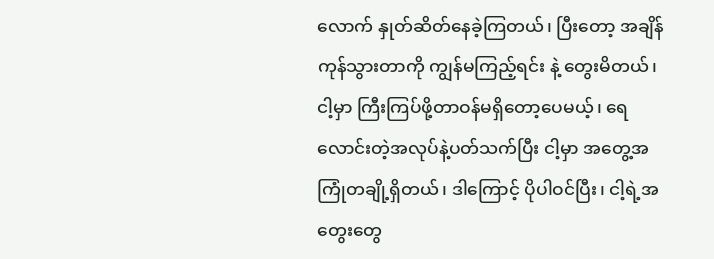လောက် နှုတ်ဆိတ်နေခဲ့ကြတယ်၊ ပြီးတော့ အချိန်ကုန်သွားတာကို ကျွန်မကြည့်ရင်း နဲ့ တွေးမိတယ်၊ ငါ့မှာ ကြီးကြပ်ဖို့တာဝန်မရှိတော့ပေမယ့်၊ ရေလောင်းတဲ့အလုပ်နဲ့ပတ်သက်ပြီး ငါ့မှာ အတွေ့အကြုံတချို့ရှိတယ်၊ ဒါကြောင့် ပိုပါဝင်ပြီး၊ ငါ့ရဲ့အတွေးတွေ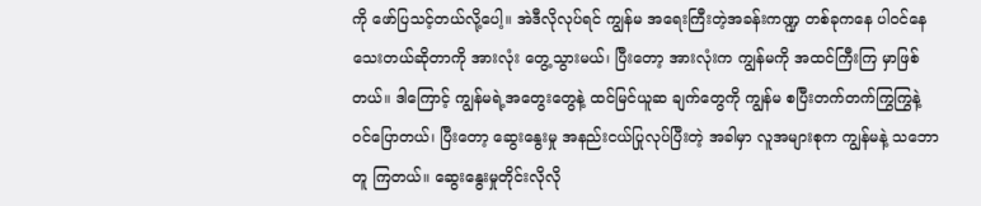ကို ဖော်ပြသင့်တယ်လို့ပေါ့။ အဲဒီလိုလုပ်ရင် ကျွန်မ အရေးကြီးတဲ့အခန်းကဏ္ဍ တစ်ခုကနေ ပါဝင်နေသေးတယ်ဆိုတာကို အားလုံး တွေ့သွားမယ်၊ ပြီးတော့ အားလုံးက ကျွန်မကို အထင်ကြီးကြ မှာဖြစ်တယ်။ ဒါကြောင့် ကျွန်မရဲ့အတွေးတွေနဲ့ ထင်မြင်ယူဆ ချက်တွေကို ကျွန်မ စပြီးတက်တက်ကြွကြွနဲ့ ဝင်ပြောတယ်၊ ပြီးတော့ ဆွေးနွေးမှု အနည်းငယ်ပြုလုပ်ပြီးတဲ့ အခါမှာ လူအများစုက ကျွန်မနဲ့ သဘောတူ ကြတယ်။ ဆွေးနွေးမှုတိုင်းလိုလို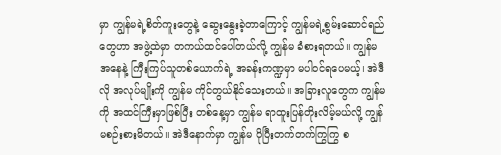မှာ ကျွန်မရဲ့စိတ်ကူးတွေနဲ့ ဆွေးနွေးခဲ့တာကြောင့် ကျွန်မရဲ့စွမ်းဆောင်ရည်တွေဟာ အဖွဲ့ထဲမှာ တကယ်ထင်ပေါ်တယ်လို့ ကျွန်မ ခံစားရတယ်။ ကျွန်မအနေနဲ့ ကြီးကြပ်သူတစ်ယောက်ရဲ့ အခန်းကဏ္ဍမှာ မပါဝင်ရပေမယ့်၊ အဲဒီလို အလုပ်မျိုးကို ကျွန်မ ကိုင်တွယ်နိုင်သေးတယ်။ အခြားလူတွေက ကျွန်မကို အထင်ကြီးမှာဖြစ်ပြီး တစ်နေ့မှာ ကျွန်မ ရာထူးပြန်တိုးလိမ့်မယ်လို့ ကျွန်မစဉ်းစားမိတယ်။ အဲဒီနောက်မှာ ကျွန်မ ပိုပြီးတက်တက်ကြွကြွ စ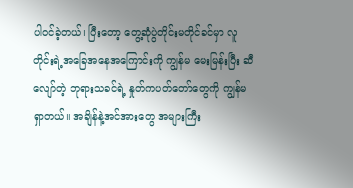ပါဝင်ခဲ့တယ်၊ ပြီးတော့ တွေ့ဆုံပွဲတိုင်းမတိုင်ခင်မှာ လူတိုင်းရဲ့အခြေအနေအကြောင်းကို ကျွန်မ မေးမြန်းပြီး ဆီလျော်တဲ့ ဘုရားသခင်ရဲ့ နှုတ်ကပတ်တော်တွေကို ကျွန်မရှာတယ်။ အချိန်နဲ့အင်အားတွေ အများကြီး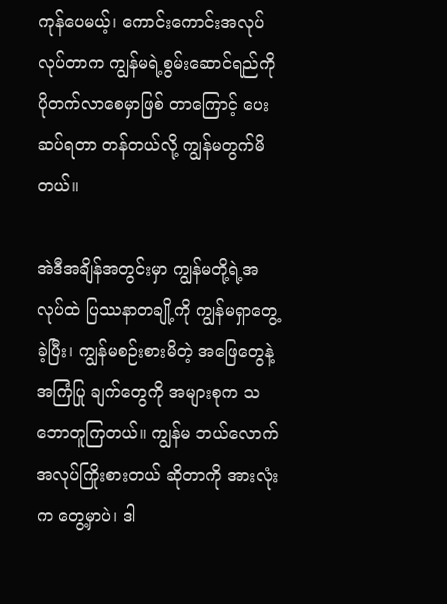ကုန်ပေမယ့်၊ ကောင်းကောင်းအလုပ်လုပ်တာက ကျွန်မရဲ့စွမ်းဆောင်ရည်ကို ပိုတက်လာစေမှာဖြစ် တာကြောင့် ပေးဆပ်ရတာ တန်တယ်လို့ ကျွန်မတွက်မိတယ်။

အဲဒီအချိန်အတွင်းမှာ ကျွန်မတို့ရဲ့အလုပ်ထဲ ပြဿနာတချို့ကို ကျွန်မရှာတွေ့ခဲ့ပြီး၊ ကျွန်မစဉ်းစားမိတဲ့ အဖြေတွေနဲ့အကြံပြု ချက်တွေကို အများစုက သဘောတူကြတယ်။ ကျွန်မ ဘယ်လောက်အလုပ်ကြိုးစားတယ် ဆိုတာကို အားလုံးက တွေ့မှာပဲ၊ ဒါ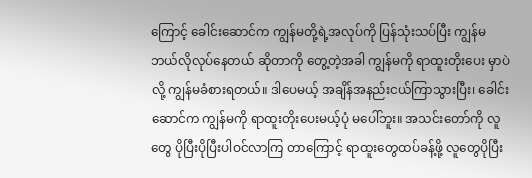ကြောင့် ခေါင်းဆောင်က ကျွန်မတို့ရဲ့အလုပ်ကို ပြန်သုံးသပ်ပြီး ကျွန်မ ဘယ်လိုလုပ်နေတယ် ဆိုတာကို တွေ့တဲ့အခါ ကျွန်မကို ရာထူးတိုးပေး မှာပဲလို့ ကျွန်မခံစားရတယ်။ ဒါပေမယ့် အချိန်အနည်းငယ်ကြာသွားပြီး၊ ခေါင်းဆောင်က ကျွန်မကို ရာထူးတိုးပေးမယ့်ပုံ မပေါ်ဘူး။ အသင်းတော်ကို လူတွေ ပိုပြီးပိုပြီးပါဝင်လာကြ တာကြောင့် ရာထူးတွေထပ်ခန့်ဖို့ လူတွေပိုပြီး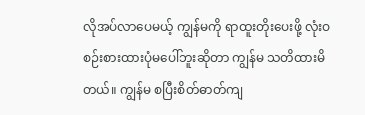လိုအပ်လာပေမယ့် ကျွန်မကို ရာထူးတိုးပေးဖို့ လုံးဝစဉ်းစားထားပုံမပေါ်ဘူးဆိုတာ ကျွန်မ သတိထားမိတယ်။ ကျွန်မ စပြီးစိတ်ဓာတ်ကျ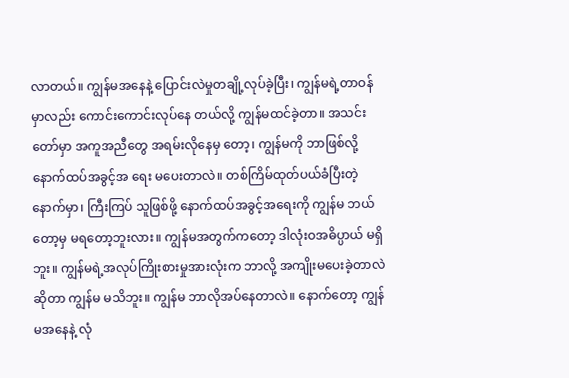လာတယ်။ ကျွန်မအနေနဲ့ ပြောင်းလဲမှုတချို့လုပ်ခဲ့ပြီး၊ ကျွန်မရဲ့တာဝန်မှာလည်း ကောင်းကောင်းလုပ်နေ တယ်လို့ ကျွန်မထင်ခဲ့တာ။ အသင်းတော်မှာ အကူအညီတွေ အရမ်းလိုနေမှ တော့၊ ကျွန်မကို ဘာဖြစ်လို့ နောက်ထပ်အခွင့်အ ရေး မပေးတာလဲ။ တစ်ကြိမ်ထုတ်ပယ်ခံပြီးတဲ့နောက်မှာ၊ ကြီးကြပ် သူဖြစ်ဖို့ နောက်ထပ်အခွင့်အရေးကို ကျွန်မ ဘယ်တော့မှ မရတော့ဘူးလား။ ကျွန်မအတွက်ကတော့ ဒါလုံးဝအဓိပ္ပာယ် မရှိဘူး။ ကျွန်မရဲ့အလုပ်ကြိုးစားမှုအားလုံးက ဘာလို့ အကျိုးမပေးခဲ့တာလဲဆိုတာ ကျွန်မ မသိဘူး။ ကျွန်မ ဘာလိုအပ်နေတာလဲ။ နောက်တော့ ကျွန်မအနေနဲ့ လုံ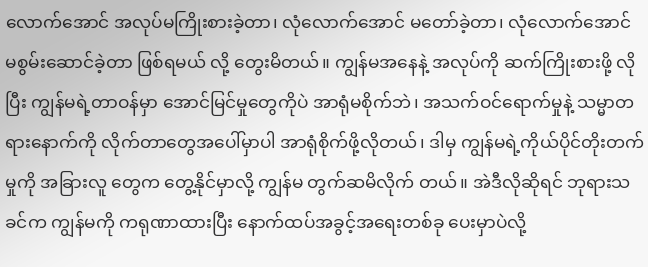လောက်အောင် အလုပ်မကြိုးစားခဲ့တာ၊ လုံလောက်အောင် မတော်ခဲ့တာ၊ လုံလောက်အောင် မစွမ်းဆောင်ခဲ့တာ ဖြစ်ရမယ် လို့ တွေးမိတယ်။ ကျွန်မအနေနဲ့ အလုပ်ကို ဆက်ကြိုးစားဖို့ လိုပြီး ကျွန်မရဲ့တာဝန်မှာ အောင်မြင်မှုတွေကိုပဲ အာရုံမစိုက်ဘဲ၊ အသက်ဝင်ရောက်မှုနဲ့ သမ္မာတရားနောက်ကို လိုက်တာတွေအပေါ်မှာပါ အာရုံစိုက်ဖို့လိုတယ်၊ ဒါမှ ကျွန်မရဲ့ကိုယ်ပိုင်တိုးတက်မှုကို အခြားလူ တွေက တွေ့နိုင်မှာလို့ ကျွန်မ တွက်ဆမိလိုက် တယ်။ အဲဒီလိုဆိုရင် ဘုရားသခင်က ကျွန်မကို ကရုဏာထားပြီး နောက်ထပ်အခွင့်အရေးတစ်ခု ပေးမှာပဲလို့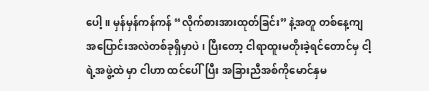ပေါ့။ မှန်မှန်ကန်ကန် “လိုက်စားအားထုတ်ခြင်း” နဲ့အတူ တစ်နေ့ကျ အပြောင်းအလဲတစ်ခုရှိမှာပဲ၊ ပြီးတော့ ငါရာထူးမတိုးခဲ့ရင်တောင်မှ ငါ့ရဲ့အဖွဲ့ထဲ မှာ ငါဟာ ထင်ပေါ်ပြီး အခြားညီအစ်ကိုမောင်နှမ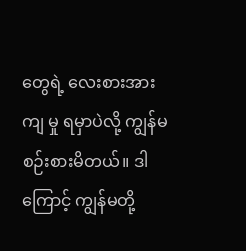တွေရဲ့ လေးစားအားကျ မှု ရမှာပဲလို့ ကျွန်မစဉ်းစားမိတယ်။ ဒါကြောင့် ကျွန်မတို့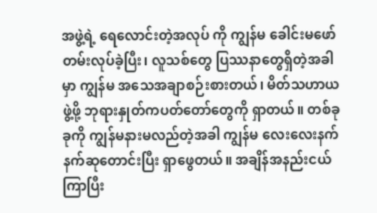အဖွဲ့ရဲ့ ရေလောင်းတဲ့အလုပ် ကို ကျွန်မ ခေါင်းမဖော်တမ်းလုပ်ခဲ့ပြီး၊ လူသစ်တွေ ပြဿနာတွေရှိတဲ့အခါမှာ ကျွန်မ အသေအချာစဉ်းစားတယ်၊ မိတ်သဟာယ ဖွဲ့ဖို့ ဘုရားနှုတ်ကပတ်တော်တွေကို ရှာတယ်။ တစ်ခုခုကို ကျွန်မနားမလည်တဲ့အခါ ကျွန်မ လေးလေးနက်နက်ဆုတောင်းပြီး ရှာဖွေတယ်။ အချိန်အနည်းငယ်ကြာပြီး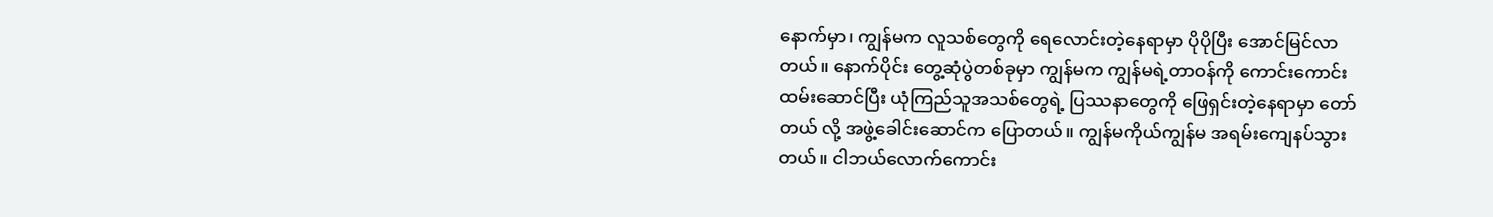နောက်မှာ၊ ကျွန်မက လူသစ်တွေကို ရေလောင်းတဲ့နေရာမှာ ပိုပိုပြီး အောင်မြင်လာတယ်။ နောက်ပိုင်း တွေ့ဆုံပွဲတစ်ခုမှာ ကျွန်မက ကျွန်မရဲ့တာဝန်ကို ကောင်းကောင်း ထမ်းဆောင်ပြီး ယုံကြည်သူအသစ်တွေရဲ့ ပြဿနာတွေကို ဖြေရှင်းတဲ့နေရာမှာ တော်တယ် လို့ အဖွဲ့ခေါင်းဆောင်က ပြောတယ်။ ကျွန်မကိုယ်ကျွန်မ အရမ်းကျေနပ်သွားတယ်။ ငါဘယ်လောက်ကောင်း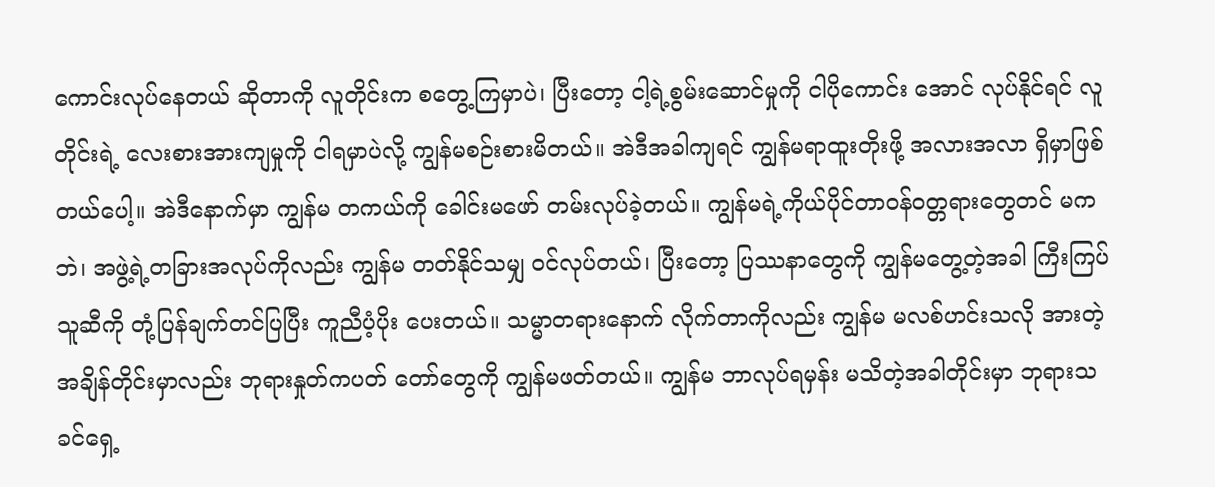ကောင်းလုပ်နေတယ် ဆိုတာကို လူတိုင်းက စတွေ့ကြမှာပဲ၊ ပြီးတော့ ငါ့ရဲ့စွမ်းဆောင်မှုကို ငါပိုကောင်း အောင် လုပ်နိုင်ရင် လူတိုင်းရဲ့ လေးစားအားကျမှုကို ငါရမှာပဲလို့ ကျွန်မစဉ်းစားမိတယ်။ အဲဒီအခါကျရင် ကျွန်မရာထူးတိုးဖို့ အလားအလာ ရှိမှာဖြစ်တယ်ပေါ့။ အဲဒီနောက်မှာ ကျွန်မ တကယ်ကို ခေါင်းမဖော် တမ်းလုပ်ခဲ့တယ်။ ကျွန်မရဲ့ကိုယ်ပိုင်တာဝန်ဝတ္တရားတွေတင် မကဘဲ၊ အဖွဲ့ရဲ့တခြားအလုပ်ကိုလည်း ကျွန်မ တတ်နိုင်သမျှ ဝင်လုပ်တယ်၊ ပြီးတော့ ပြဿနာတွေကို ကျွန်မတွေ့တဲ့အခါ ကြီးကြပ်သူဆီကို တုံ့ပြန်ချက်တင်ပြပြီး ကူညီပံ့ပိုး ပေးတယ်။ သမ္မာတရားနောက် လိုက်တာကိုလည်း ကျွန်မ မလစ်ဟင်းသလို အားတဲ့အချိန်တိုင်းမှာလည်း ဘုရားနှုတ်ကပတ် တော်တွေကို ကျွန်မဖတ်တယ်။ ကျွန်မ ဘာလုပ်ရမှန်း မသိတဲ့အခါတိုင်းမှာ ဘုရားသခင်ရှေ့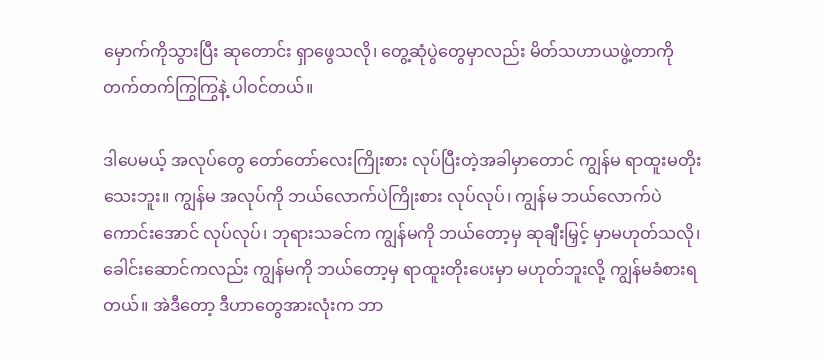မှောက်ကိုသွားပြီး ဆုတောင်း ရှာဖွေသလို၊ တွေ့ဆုံပွဲတွေမှာလည်း မိတ်သဟာယဖွဲ့တာကို တက်တက်ကြွကြွနဲ့ ပါဝင်တယ်။

ဒါပေမယ့် အလုပ်တွေ တော်တော်လေးကြိုးစား လုပ်ပြီးတဲ့အခါမှာတောင် ကျွန်မ ရာထူးမတိုး သေးဘူး။ ကျွန်မ အလုပ်ကို ဘယ်လောက်ပဲကြိုးစား လုပ်လုပ်၊ ကျွန်မ ဘယ်လောက်ပဲကောင်းအောင် လုပ်လုပ်၊ ဘုရားသခင်က ကျွန်မကို ဘယ်တော့မှ ဆုချီးမြှင့် မှာမဟုတ်သလို၊ ခေါင်းဆောင်ကလည်း ကျွန်မကို ဘယ်တော့မှ ရာထူးတိုးပေးမှာ မဟုတ်ဘူးလို့ ကျွန်မခံစားရတယ်။ အဲဒီတော့ ဒီဟာတွေအားလုံးက ဘာ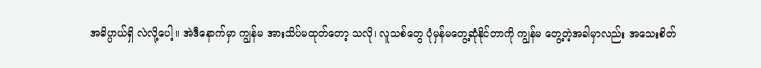အဓိပ္ပာယ်ရှိ လဲလို့ပေါ့။ အဲဒီနောက်မှာ ကျွန်မ အားသိပ်မထုတ်တော့ သလို၊ လူသစ်တွေ ပုံမှန်မတွေ့ဆုံနိုင်တာကို ကျွန်မ တွေ့တဲ့အခါမှာလည်း အသေးစိတ်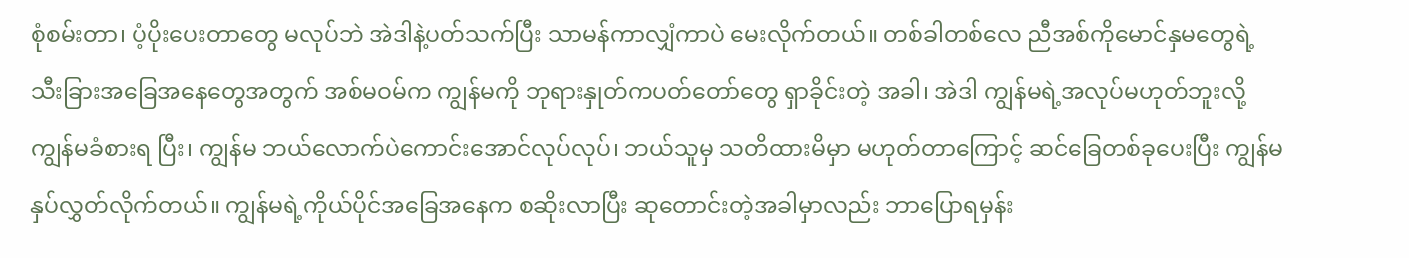စုံစမ်းတာ၊ ပံ့ပိုးပေးတာတွေ မလုပ်ဘဲ အဲဒါနဲ့ပတ်သက်ပြီး သာမန်ကာလျှံကာပဲ မေးလိုက်တယ်။ တစ်ခါတစ်လေ ညီအစ်ကိုမောင်နှမတွေရဲ့ သီးခြားအခြေအနေတွေအတွက် အစ်မဝမ်က ကျွန်မကို ဘုရားနှုတ်ကပတ်တော်တွေ ရှာခိုင်းတဲ့ အခါ၊ အဲဒါ ကျွန်မရဲ့အလုပ်မဟုတ်ဘူးလို့ ကျွန်မခံစားရ ပြီး၊ ကျွန်မ ဘယ်လောက်ပဲကောင်းအောင်လုပ်လုပ်၊ ဘယ်သူမှ သတိထားမိမှာ မဟုတ်တာကြောင့် ဆင်ခြေတစ်ခုပေးပြီး ကျွန်မနှပ်လွှတ်လိုက်တယ်။ ကျွန်မရဲ့ကိုယ်ပိုင်အခြေအနေက စဆိုးလာပြီး ဆုတောင်းတဲ့အခါမှာလည်း ဘာပြောရမှန်း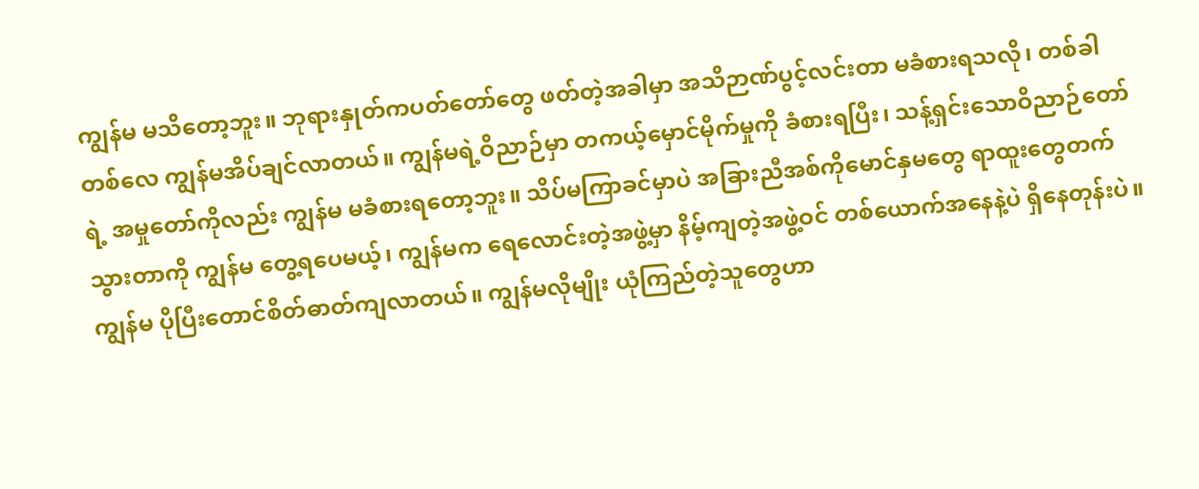ကျွန်မ မသိတော့ဘူး။ ဘုရားနှုတ်ကပတ်တော်တွေ ဖတ်တဲ့အခါမှာ အသိဉာဏ်ပွင့်လင်းတာ မခံစားရသလို၊ တစ်ခါတစ်လေ ကျွန်မအိပ်ချင်လာတယ်။ ကျွန်မရဲ့ဝိညာဉ်မှာ တကယ့်မှောင်မိုက်မှုကို ခံစားရပြီး၊ သန့်ရှင်းသောဝိညာဉ်တော် ရဲ့ အမှုတော်ကိုလည်း ကျွန်မ မခံစားရတော့ဘူး။ သိပ်မကြာခင်မှာပဲ အခြားညီအစ်ကိုမောင်နှမတွေ ရာထူးတွေတက် သွားတာကို ကျွန်မ တွေ့ရပေမယ့်၊ ကျွန်မက ရေလောင်းတဲ့အဖွဲ့မှာ နိမ့်ကျတဲ့အဖွဲ့ဝင် တစ်ယောက်အနေနဲ့ပဲ ရှိနေတုန်းပဲ။ ကျွန်မ ပိုပြီးတောင်စိတ်ဓာတ်ကျလာတယ်။ ကျွန်မလိုမျိုး ယုံကြည်တဲ့သူတွေဟာ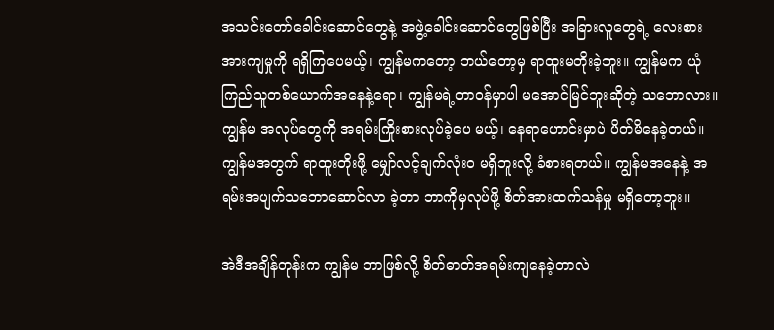အသင်းတော်ခေါင်းဆောင်တွေနဲ့ အဖွဲ့ခေါင်းဆောင်တွေဖြစ်ပြီး အခြားလူတွေရဲ့ လေးစားအားကျမှုကို ရရှိကြပေမယ့်၊ ကျွန်မကတော့ ဘယ်တော့မှ ရာထူးမတိုးခဲ့ဘူး။ ကျွန်မက ယုံကြည်သူတစ်ယောက်အနေနဲ့ရော၊ ကျွန်မရဲ့တာဝန်မှာပါ မအောင်မြင်ဘူးဆိုတဲ့ သဘောလား။ ကျွန်မ အလုပ်တွေကို အရမ်းကြိုးစားလုပ်ခဲ့ပေ မယ့်၊ နေရာဟောင်းမှာပဲ ပိတ်မိနေခဲ့တယ်။ ကျွန်မအတွက် ရာထူးတိုးဖို့ မျှော်လင့်ချက်လုံးဝ မရှိဘူးလို့ ခံစားရတယ်။ ကျွန်မအနေနဲ့ အရမ်းအပျက်သဘောဆောင်လာ ခဲ့တာ ဘာကိုမှလုပ်ဖို့ စိတ်အားထက်သန်မှု မရှိတော့ဘူး။

အဲဒီအချိန်တုန်းက ကျွန်မ ဘာဖြစ်လို့ စိတ်ဓာတ်အရမ်းကျနေခဲ့တာလဲ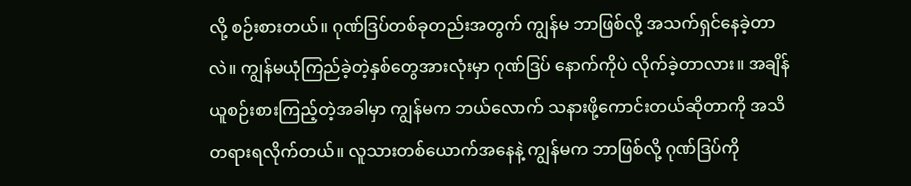လို့ စဉ်းစားတယ်။ ဂုဏ်ဒြပ်တစ်ခုတည်းအတွက် ကျွန်မ ဘာဖြစ်လို့ အသက်ရှင်နေခဲ့တာလဲ။ ကျွန်မယုံကြည်ခဲ့တဲ့နှစ်တွေအားလုံးမှာ ဂုဏ်ဒြပ် နောက်ကိုပဲ လိုက်ခဲ့တာလား။ အချိန်ယူစဉ်းစားကြည့်တဲ့အခါမှာ ကျွန်မက ဘယ်လောက် သနားဖို့ကောင်းတယ်ဆိုတာကို အသိတရားရလိုက်တယ်။ လူသားတစ်ယောက်အနေနဲ့ ကျွန်မက ဘာဖြစ်လို့ ဂုဏ်ဒြပ်ကို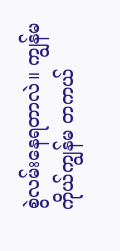စွဲလမ်းနေရတာလဲ။ ကျွန်မကိုယ်ကျွန်မ တကယ်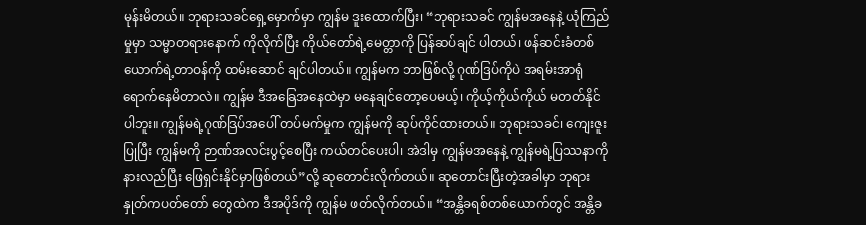မုန်းမိတယ်။ ဘုရားသခင်ရှေ့မှောက်မှာ ကျွန်မ ဒူးထောက်ပြီး၊ “ဘုရားသခင် ကျွန်မအနေနဲ့ ယုံကြည်မှုမှာ သမ္မာတရားနောက် ကိုလိုက်ပြီး ကိုယ်တော်ရဲ့မေတ္တာကို ပြန်ဆပ်ချင် ပါတယ်၊ ဖန်ဆင်းခံတစ်ယောက်ရဲ့တာဝန်ကို ထမ်းဆောင် ချင်ပါတယ်။ ကျွန်မက ဘာဖြစ်လို့ ဂုဏ်ဒြပ်ကိုပဲ အရမ်းအာရုံ ရောက်နေမိတာလဲ။ ကျွန်မ ဒီအခြေအနေထဲမှာ မနေချင်တော့ပေမယ့်၊ ကိုယ့်ကိုယ်ကိုယ် မတတ်နိုင်ပါဘူး။ ကျွန်မရဲ့ဂုဏ်ဒြပ်အပေါ် တပ်မက်မှုက ကျွန်မကို ဆုပ်ကိုင်ထားတယ်။ ဘုရားသခင်၊ ကျေးဇူးပြုပြီး ကျွန်မကို ဉာဏ်အလင်းပွင့်စေပြီး ကယ်တင်ပေးပါ၊ အဲဒါမှ ကျွန်မအနေနဲ့ ကျွန်မရဲ့ပြဿနာကို နားလည်ပြီး ဖြေရှင်းနိုင်မှာဖြစ်တယ်”လို့ ဆုတောင်းလိုက်တယ်။ ဆုတောင်းပြီးတဲ့အခါမှာ ဘုရားနှုတ်ကပတ်တော် တွေထဲက ဒီအပိုဒ်ကို ကျွန်မ ဖတ်လိုက်တယ်။ “အန္တိခရစ်တစ်ယောက်တွင် အန္တိခ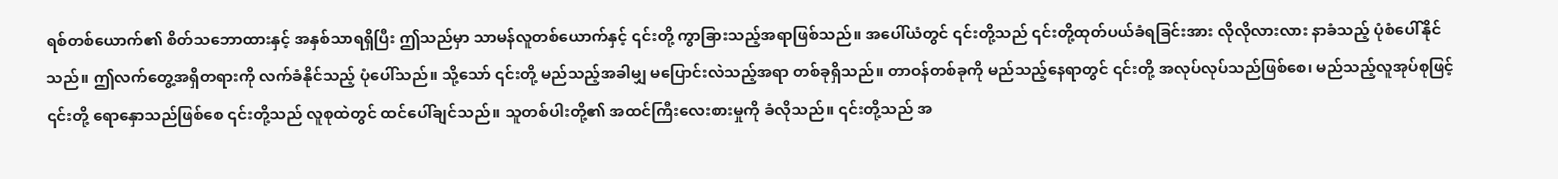ရစ်တစ်ယောက်၏ စိတ်သဘောထားနှင့် အနှစ်သာရရှိပြီး ဤသည်မှာ သာမန်လူတစ်ယောက်နှင့် ၎င်းတို့ ကွာခြားသည့်အရာဖြစ်သည်။ အပေါ်ယံတွင် ၎င်းတို့သည် ၎င်းတို့ထုတ်ပယ်ခံရခြင်းအား လိုလိုလားလား နာခံသည့် ပုံစံပေါ်နိုင်သည်။ ဤလက်တွေ့အရှိတရားကို လက်ခံနိုင်သည့် ပုံပေါ်သည်။ သို့သော် ၎င်းတို့ မည်သည့်အခါမျှ မပြောင်းလဲသည့်အရာ တစ်ခုရှိသည်။ တာဝန်တစ်ခုကို မည်သည့်နေရာတွင် ၎င်းတို့ အလုပ်လုပ်သည်ဖြစ်စေ၊ မည်သည့်လူအုပ်စုဖြင့် ၎င်းတို့ ရောနှောသည်ဖြစ်စေ ၎င်းတို့သည် လူစုထဲတွင် ထင်ပေါ်ချင်သည်။ သူတစ်ပါးတို့၏ အထင်ကြီးလေးစားမှုကို ခံလိုသည်။ ၎င်းတို့သည် အ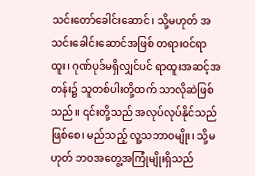သင်းတော်ခေါင်းဆောင်၊ သို့မဟုတ် အသင်းခေါင်းဆောင်အဖြစ် တရားဝင်ရာထူး၊ ဂုဏ်ပုဒ်မရှိလျှင်ပင် ရာထူးအဆင့်အတန်း၌ သူတစ်ပါးတို့ထက် သာလိုဆဲဖြစ်သည်။ ၎င်းတို့သည် အလုပ်လုပ်နိုင်သည်ဖြစ်စေ၊ မည်သည့် လူ့သဘာဝမျိုး၊ သို့မဟုတ် ဘဝအတွေ့အကြုံမျိုးရှိသည်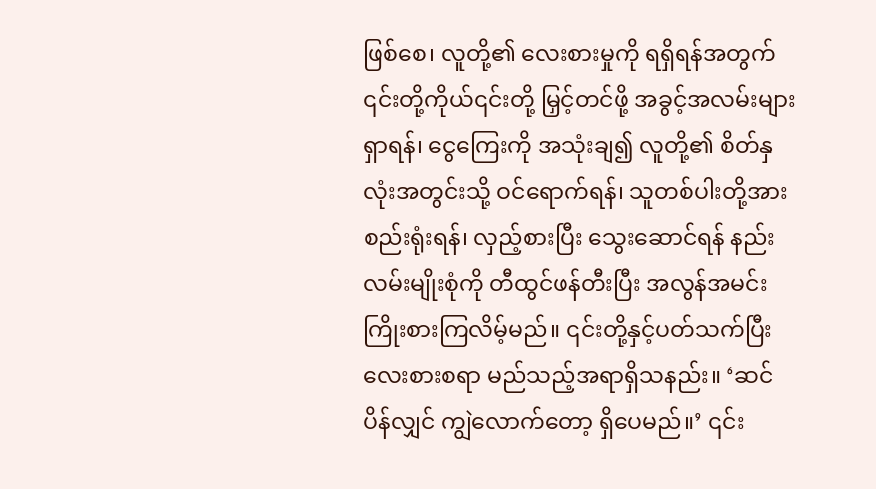ဖြစ်စေ၊ လူတို့၏ လေးစားမှုကို ရရှိရန်အတွက် ၎င်းတို့ကိုယ်၎င်းတို့ မြှင့်တင်ဖို့ အခွင့်အလမ်းများရှာရန်၊ ငွေကြေးကို အသုံးချ၍ လူတို့၏ စိတ်နှလုံးအတွင်းသို့ ဝင်ရောက်ရန်၊ သူတစ်ပါးတို့အား စည်းရုံးရန်၊ လှည့်စားပြီး သွေးဆောင်ရန် နည်းလမ်းမျိုးစုံကို တီထွင်ဖန်တီးပြီး အလွန်အမင်း ကြိုးစားကြလိမ့်မည်။ ၎င်းတို့နှင့်ပတ်သက်ပြီး လေးစားစရာ မည်သည့်အရာရှိသနည်း။ ‘ဆင်ပိန်လျှင် ကျွဲလောက်တော့ ရှိပေမည်။’ ၎င်း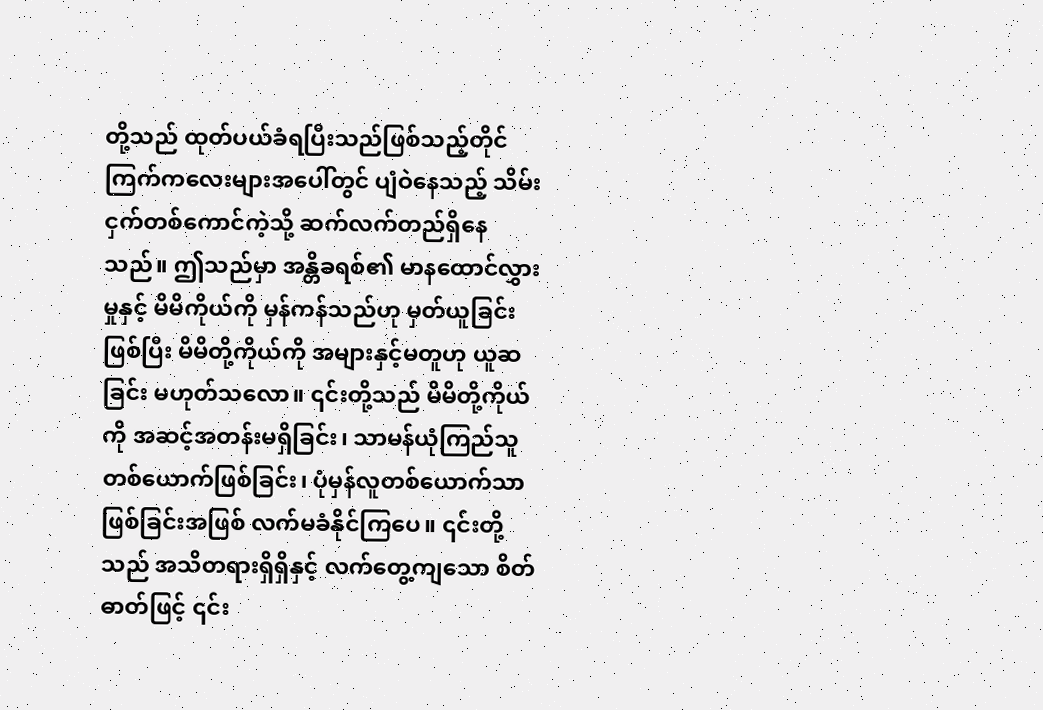တို့သည် ထုတ်ပယ်ခံရပြီးသည်ဖြစ်သည့်တိုင် ကြက်ကလေးများအပေါ်တွင် ပျံဝဲနေသည့် သိမ်းငှက်တစ်ကောင်ကဲ့သို့ ဆက်လက်တည်ရှိနေသည်။ ဤသည်မှာ အန္တိခရစ်၏ မာနထောင်လွှားမှုနှင့် မိမိကိုယ်ကို မှန်ကန်သည်ဟု မှတ်ယူခြင်းဖြစ်ပြီး မိမိတို့ကိုယ်ကို အများနှင့်မတူဟု ယူဆခြင်း မဟုတ်သလော။ ၎င်းတို့သည် မိမိတို့ကိုယ်ကို အဆင့်အတန်းမရှိခြင်း၊ သာမန်ယုံကြည်သူတစ်ယောက်ဖြစ်ခြင်း၊ ပုံမှန်လူတစ်ယောက်သာ ဖြစ်ခြင်းအဖြစ် လက်မခံနိုင်ကြပေ။ ၎င်းတို့သည် အသိတရားရှိရှိနှင့် လက်တွေ့ကျသော စိတ်ဓာတ်ဖြင့် ၎င်း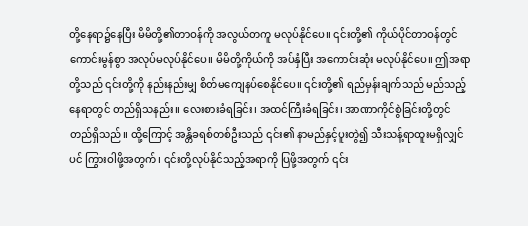တို့နေရာ၌နေပြီး မိမိတို့၏တာဝန်ကို အလွယ်တကူ မလုပ်နိုင်ပေ။ ၎င်းတို့၏ ကိုယ်ပိုင်တာဝန်တွင် ကောင်းမွန်စွာ အလုပ်မလုပ်နိုင်ပေ။ မိမိတို့ကိုယ်ကို အပ်နှံပြီး အကောင်းဆုံး မလုပ်နိုင်ပေ။ ဤအရာတို့သည် ၎င်းတို့ကို နည်းနည်းမျှ စိတ်မကျေနပ်စေနိုင်ပေ။ ၎င်းတို့၏ ရည်မှန်းချက်သည် မည်သည့်နေရာတွင် တည်ရှိသနည်း။ လေးစားခံရခြင်း၊ အထင်ကြီးခံရခြင်း၊ အာဏာကိုင်စွဲခြင်းတို့တွင် တည်ရှိသည်။ ထို့ကြောင့် အန္တိခရစ်တစ်ဦးသည် ၎င်း၏ နာမည်နှင့်ပူးတွဲ၍ သီးသန့်ရာထူးမရှိလျှင်ပင် ကြွားဝါဖို့အတွက်၊ ၎င်းတို့လုပ်နိုင်သည့်အရာကို ပြဖို့အတွက် ၎င်း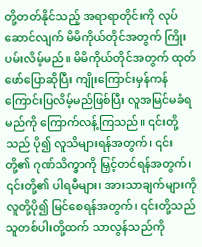တို့တတ်နိုင်သည့် အရာရာတိုင်းကို လုပ်ဆောင်လျက် မိမိကိုယ်တိုင်အတွက် ကြိုးပမ်းလိမ့်မည်။ မိမိကိုယ်တိုင်အတွက် ထုတ်ဖော်ပြောဆိုပြီး ကျိုးကြောင်းမှန်ကန်ကြောင်းပြလိမ့်မည်ဖြစ်ပြီး လူအမြင်မခံရမည်ကို ကြောက်လန့်ကြသည်။ ၎င်းတို့သည် ပို၍ လူသိများရန်အတွက်၊ ၎င်းတို့၏ ဂုဏ်သိက္ခာကို မြှင့်တင်ရန်အတွက်၊ ၎င်းတို့၏ ပါရမီများ၊ အားသာချက်များကို လူတို့ပို၍ မြင်စေရန်အတွက်၊ ၎င်းတို့သည် သူတစ်ပါးတို့ထက် သာလွန်သည်ကို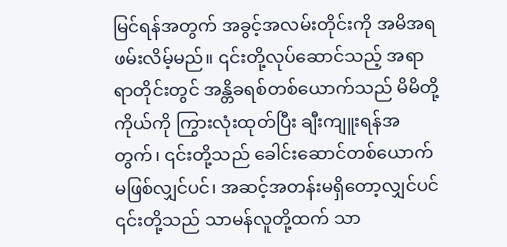မြင်ရန်အတွက် အခွင့်အလမ်းတိုင်းကို အမိအရဖမ်းလိမ့်မည်။ ၎င်းတို့လုပ်ဆောင်သည့် အရာရာတိုင်းတွင် အန္တိခရစ်တစ်ယောက်သည် မိမိတို့ကိုယ်ကို ကြွားလုံးထုတ်ပြီး ချီးကျူးရန်အတွက်၊ ၎င်းတို့သည် ခေါင်းဆောင်တစ်ယောက်မဖြစ်လျှင်ပင်၊ အဆင့်အတန်းမရှိတော့လျှင်ပင် ၎င်းတို့သည် သာမန်လူတို့ထက် သာ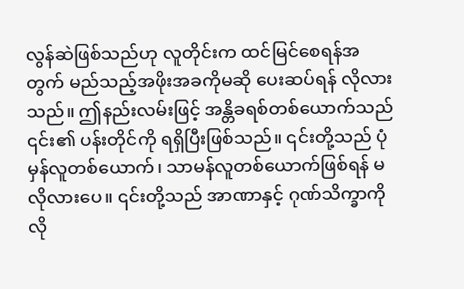လွန်ဆဲဖြစ်သည်ဟု လူတိုင်းက ထင်မြင်စေရန်အတွက် မည်သည့်အဖိုးအခကိုမဆို ပေးဆပ်ရန် လိုလားသည်။ ဤနည်းလမ်းဖြင့် အန္တိခရစ်တစ်ယောက်သည် ၎င်း၏ ပန်းတိုင်ကို ရရှိပြီးဖြစ်သည်။ ၎င်းတို့သည် ပုံမှန်လူတစ်ယောက်၊ သာမန်လူတစ်ယောက်ဖြစ်ရန် မလိုလားပေ။ ၎င်းတို့သည် အာဏာနှင့် ဂုဏ်သိက္ခာကို လို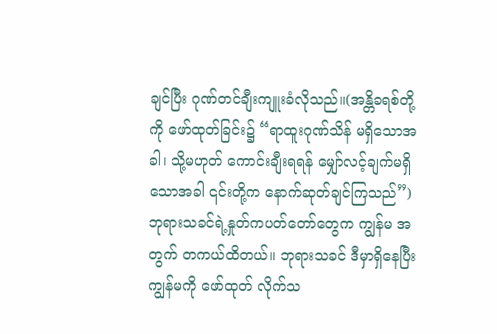ချင်ပြီး ဂုဏ်တင်ချီးကျူးခံလိုသည်။(အန္တိခရစ်တို့ကို ဖော်ထုတ်ခြင်း၌ “ရာထူးဂုဏ်သိန် မရှိသောအခါ၊ သို့မဟုတ် ကောင်းချီးရရန် မျှော်လင့်ချက်မရှိသောအခါ ၎င်းတို့က နောက်ဆုတ်ချင်ကြသည်”) ဘုရားသခင်ရဲ့နှုတ်ကပတ်တော်တွေက ကျွန်မ အတွက် တကယ်ထိတယ်။ ဘုရားသခင် ဒီမှာရှိနေပြီး ကျွန်မကို ဖော်ထုတ် လိုက်သ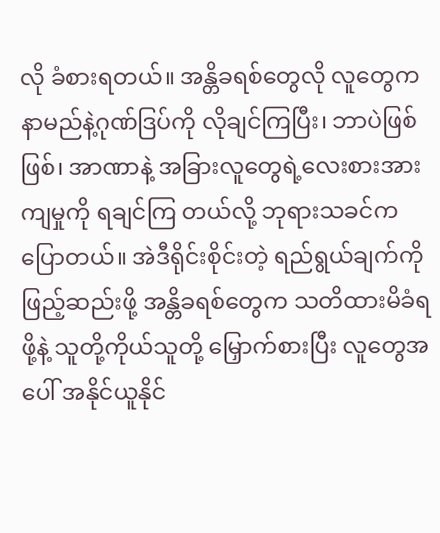လို ခံစားရတယ်။ အန္တိခရစ်တွေလို လူတွေက နာမည်နဲ့ဂုဏ်ဒြပ်ကို လိုချင်ကြပြီး၊ ဘာပဲဖြစ်ဖြစ်၊ အာဏာနဲ့ အခြားလူတွေရဲ့လေးစားအားကျမှုကို ရချင်ကြ တယ်လို့ ဘုရားသခင်က ပြောတယ်။ အဲဒီရိုင်းစိုင်းတဲ့ ရည်ရွယ်ချက်ကို ဖြည့်ဆည်းဖို့ အန္တိခရစ်တွေက သတိထားမိခံရဖို့နဲ့ သူတို့ကိုယ်သူတို့ မြှောက်စားပြီး လူတွေအပေါ် အနိုင်ယူနိုင်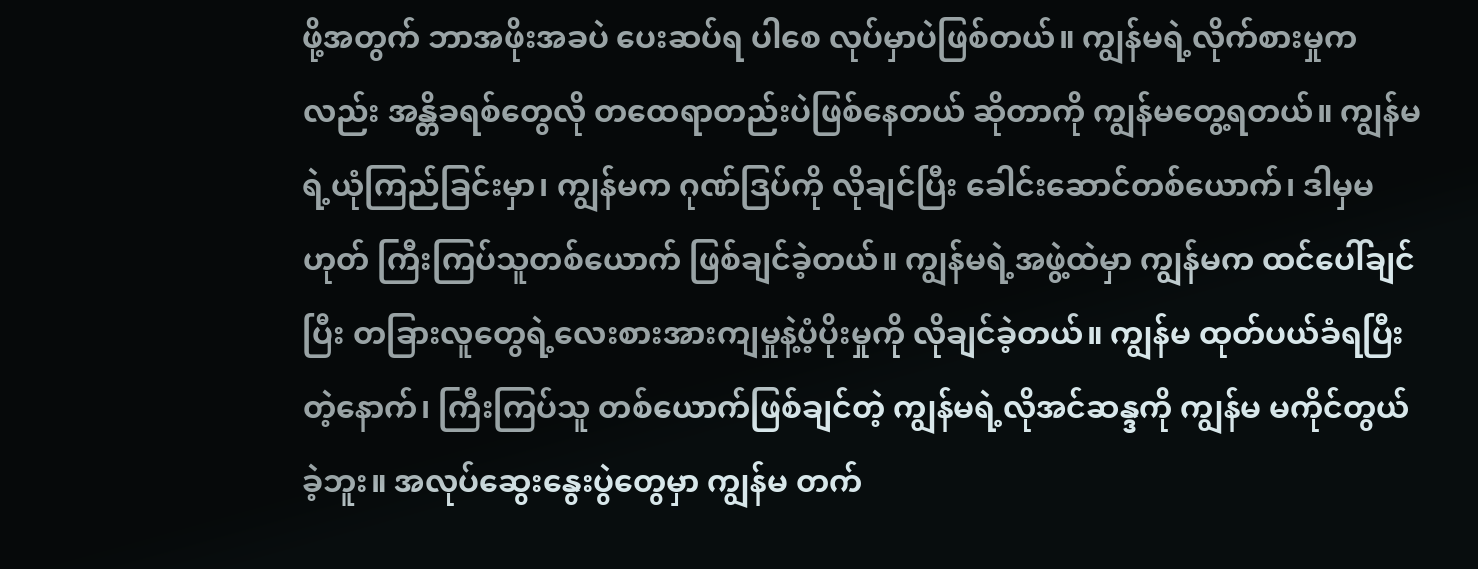ဖို့အတွက် ဘာအဖိုးအခပဲ ပေးဆပ်ရ ပါစေ လုပ်မှာပဲဖြစ်တယ်။ ကျွန်မရဲ့လိုက်စားမှုကလည်း အန္တိခရစ်တွေလို တထေရာတည်းပဲဖြစ်နေတယ် ဆိုတာကို ကျွန်မတွေ့ရတယ်။ ကျွန်မရဲ့ယုံကြည်ခြင်းမှာ၊ ကျွန်မက ဂုဏ်ဒြပ်ကို လိုချင်ပြီး ခေါင်းဆောင်တစ်ယောက်၊ ဒါမှမဟုတ် ကြီးကြပ်သူတစ်ယောက် ဖြစ်ချင်ခဲ့တယ်။ ကျွန်မရဲ့အဖွဲ့ထဲမှာ ကျွန်မက ထင်ပေါ်ချင်ပြီး တခြားလူတွေရဲ့လေးစားအားကျမှုနဲ့ပံ့ပိုးမှုကို လိုချင်ခဲ့တယ်။ ကျွန်မ ထုတ်ပယ်ခံရပြီးတဲ့နောက်၊ ကြီးကြပ်သူ တစ်ယောက်ဖြစ်ချင်တဲ့ ကျွန်မရဲ့လိုအင်ဆန္ဒကို ကျွန်မ မကိုင်တွယ်ခဲ့ဘူး။ အလုပ်ဆွေးနွေးပွဲတွေမှာ ကျွန်မ တက်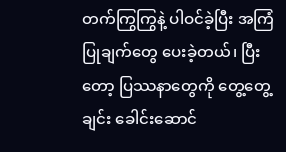တက်ကြွကြွနဲ့ ပါဝင်ခဲ့ပြီး အကြံပြုချက်တွေ ပေးခဲ့တယ်၊ ပြီးတော့ ပြဿနာတွေကို တွေ့တွေ့ချင်း‌ ခေါင်းဆောင်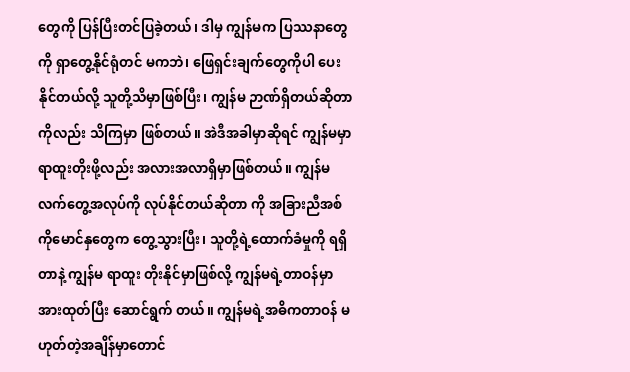တွေကို ပြန်ပြီးတင်ပြခဲ့တယ်၊ ဒါမှ ကျွန်မက ပြဿနာတွေကို ရှာတွေ့နိုင်ရုံတင် မကဘဲ၊ ဖြေရှင်းချက်တွေကိုပါ ပေးနိုင်တယ်လို့ သူတို့သိမှာဖြစ်ပြီး၊ ကျွန်မ ဉာဏ်ရှိတယ်ဆိုတာကိုလည်း သိကြမှာ ဖြစ်တယ်။ အဲဒီအခါမှာဆိုရင် ကျွန်မမှာ ရာထူးတိုးဖို့လည်း အလားအလာရှိမှာဖြစ်တယ်။ ကျွန်မ လက်တွေ့အလုပ်ကို လုပ်နိုင်တယ်ဆိုတာ ကို အခြားညီအစ်ကိုမောင်နှတွေက တွေ့သွားပြီး၊ သူတို့ရဲ့ထောက်ခံမှုကို ရရှိတာနဲ့ ကျွန်မ ရာထူး တိုးနိုင်မှာဖြစ်လို့ ကျွန်မရဲ့တာဝန်မှာ အားထုတ်ပြီး ဆောင်ရွက် တယ်။ ကျွန်မရဲ့အဓိကတာဝန် မဟုတ်တဲ့အချိန်မှာတောင်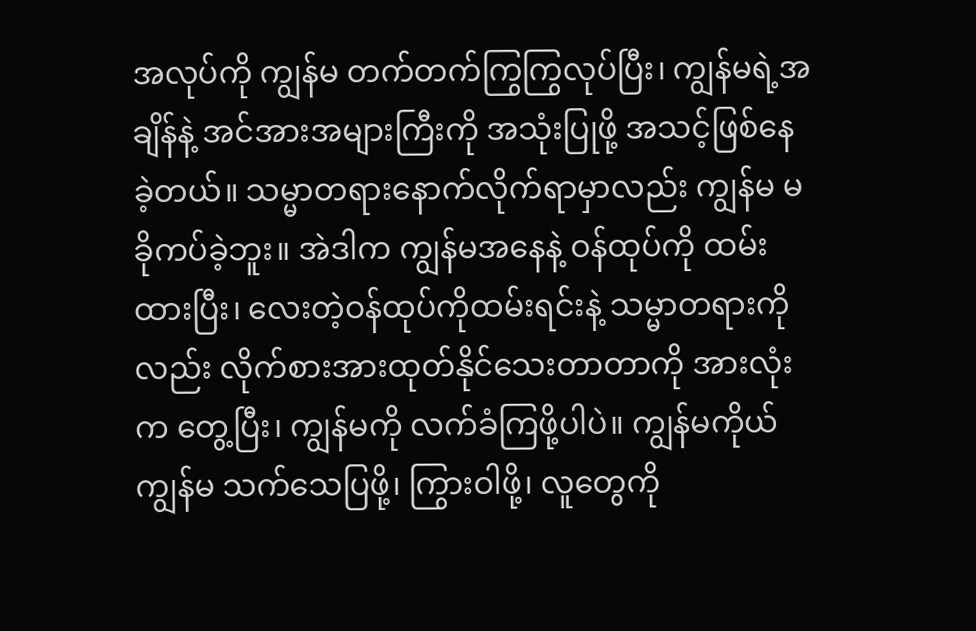အလုပ်ကို ကျွန်မ တက်တက်ကြွကြွလုပ်ပြီး၊ ကျွန်မရဲ့အချိန်နဲ့ အင်အားအများကြီးကို အသုံးပြုဖို့ အသင့်ဖြစ်နေ ခဲ့တယ်။ သမ္မာတရားနောက်လိုက်ရာမှာလည်း ကျွန်မ မခိုကပ်ခဲ့ဘူး။ အဲဒါက ကျွန်မအနေနဲ့ ဝန်ထုပ်ကို ထမ်းထားပြီး၊ လေးတဲ့ဝန်ထုပ်ကိုထမ်းရင်းနဲ့ သမ္မာတရားကို လည်း လိုက်စားအားထုတ်နိုင်သေးတာတာကို အားလုံးက တွေ့ပြီး၊ ကျွန်မကို လက်ခံကြဖို့ပါပဲ။ ကျွန်မကိုယ်ကျွန်မ သက်သေပြဖို့၊ ကြွားဝါဖို့၊ လူတွေကို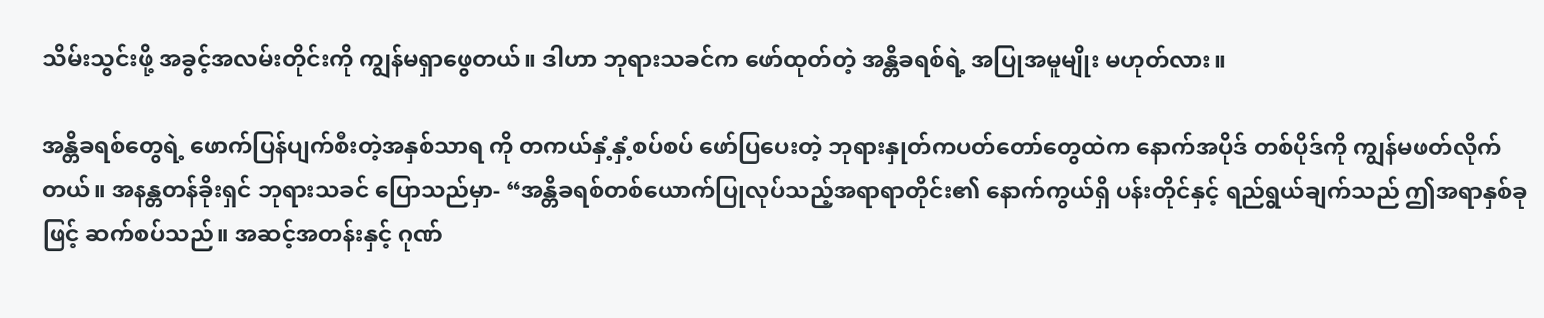သိမ်းသွင်းဖို့ အခွင့်အလမ်းတိုင်းကို ကျွန်မရှာဖွေတယ်။ ဒါဟာ ဘုရားသခင်က ဖော်ထုတ်တဲ့ အန္တိခရစ်ရဲ့ အပြုအမူမျိုး မဟုတ်လား။

အန္တိခရစ်တွေရဲ့ ဖောက်ပြန်ပျက်စီးတဲ့အနှစ်သာရ ကို တကယ်နှံ့နှံ့စပ်စပ် ဖော်ပြပေးတဲ့ ဘုရားနှုတ်ကပတ်တော်တွေထဲက နောက်အပိုဒ် တစ်ပိုဒ်ကို ကျွန်မဖတ်လိုက်တယ်။ အနန္တတန်ခိုးရှင် ဘုရားသခင် ပြောသည်မှာ- “အန္တိခရစ်တစ်ယောက်ပြုလုပ်သည့်အရာရာတိုင်း၏ နောက်ကွယ်ရှိ ပန်းတိုင်နှင့် ရည်ရွယ်ချက်သည် ဤအရာနှစ်ခုဖြင့် ဆက်စပ်သည်။ အဆင့်အတန်းနှင့် ဂုဏ်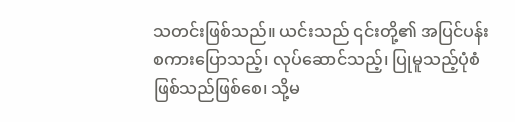သတင်းဖြစ်သည်။ ယင်းသည် ၎င်းတို့၏ အပြင်ပန်း စကားပြောသည့်၊ လုပ်ဆောင်သည့်၊ ပြုမူသည့်ပုံစံဖြစ်သည်ဖြစ်စေ၊ သို့မ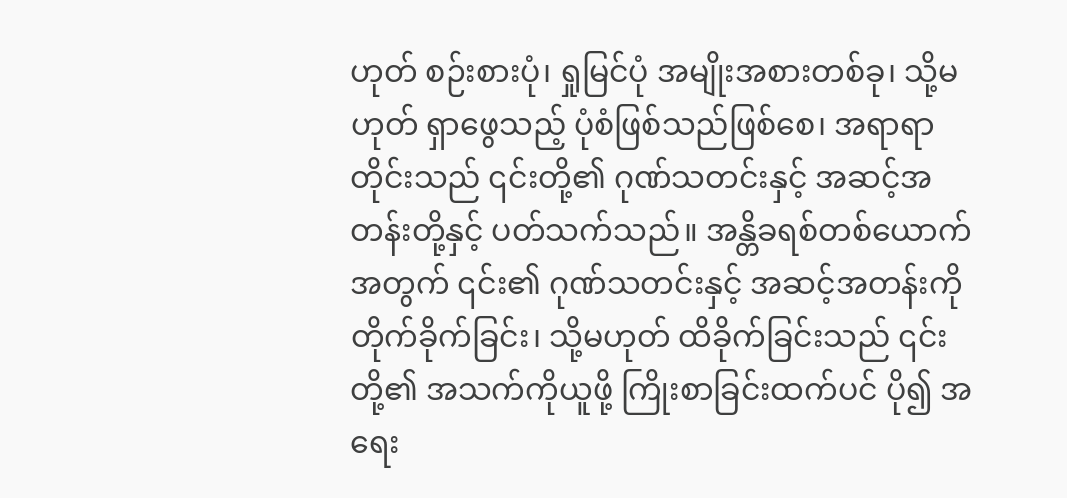ဟုတ် စဉ်းစားပုံ၊ ရှုမြင်ပုံ အမျိုးအစားတစ်ခု၊ သို့မဟုတ် ရှာဖွေသည့် ပုံစံဖြစ်သည်ဖြစ်စေ၊ အရာရာတိုင်းသည် ၎င်းတို့၏ ဂုဏ်သတင်းနှင့် အဆင့်အတန်းတို့နှင့် ပတ်သက်သည်။ အန္တိခရစ်တစ်ယောက်အတွက် ၎င်း၏ ဂုဏ်သတင်းနှင့် အဆင့်အတန်းကို တိုက်ခိုက်ခြင်း၊ သို့မဟုတ် ထိခိုက်ခြင်းသည် ၎င်းတို့၏ အသက်ကိုယူဖို့ ကြိုးစာခြင်းထက်ပင် ပို၍ အရေး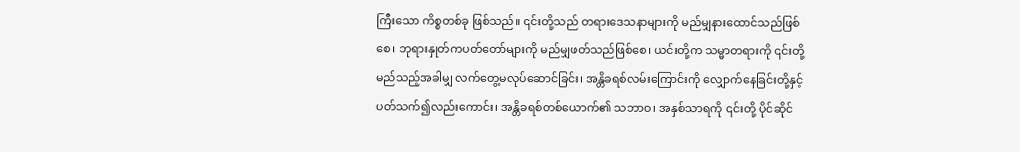ကြီးသော ကိစ္စတစ်ခု ဖြစ်သည်။ ၎င်းတို့သည် တရားဒေသနာများကို မည်မျှနားထောင်သည်ဖြစ်စေ၊ ဘုရားနှုတ်ကပတ်တော်များကို မည်မျှဖတ်သည်ဖြစ်စေ၊ ယင်းတို့က သမ္မာတရားကို ၎င်းတို့ မည်သည့်အခါမျှ လက်တွေ့မလုပ်ဆောင်ခြင်း၊ အန္တိခရစ်လမ်းကြောင်းကို လျှောက်နေခြင်းတို့နှင့်ပတ်သက်၍လည်းကောင်း၊ အန္တိခရစ်တစ်ယောက်၏ သဘာဝ၊ အနှစ်သာရကို ၎င်းတို့ ပိုင်ဆိုင်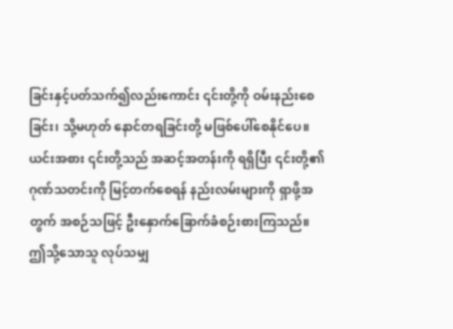ခြင်းနှင့်ပတ်သက်၍လည်းကောင်း ၎င်းတို့ကို ဝမ်းနည်းစေခြင်း၊ သို့မဟုတ် နောင်တရခြင်းတို့ မဖြစ်ပေါ်စေနိုင်ပေ။ ယင်းအစား ၎င်းတို့သည် အဆင့်အတန်းကို ရရှိပြီး ၎င်းတို့၏ ဂုဏ်သတင်းကို မြင့်တက်စေရန် နည်းလမ်းများကို ရှာဖို့အတွက် အစဉ်သဖြင့် ဦးနှောက်ခြောက်ခံစဉ်းစားကြသည်။ ဤသို့သောသူ လုပ်သမျှ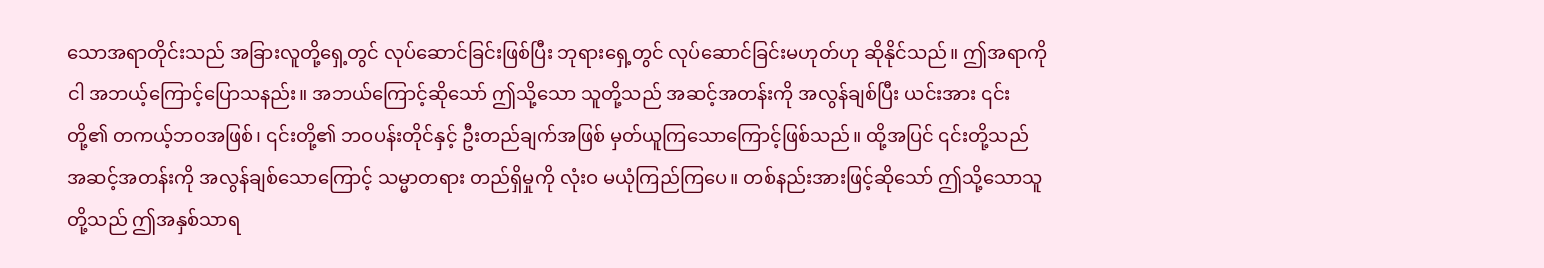သောအရာတိုင်းသည် အခြားလူတို့ရှေ့တွင် လုပ်ဆောင်ခြင်းဖြစ်ပြီး ဘုရားရှေ့တွင် လုပ်ဆောင်ခြင်းမဟုတ်ဟု ဆိုနိုင်သည်။ ဤအရာကို ငါ အဘယ့်ကြောင့်ပြောသနည်း။ အဘယ်ကြောင့်ဆိုသော် ဤသို့သော သူတို့သည် အဆင့်အတန်းကို အလွန်ချစ်ပြီး ယင်းအား ၎င်းတို့၏ တကယ့်ဘဝအဖြစ်၊ ၎င်းတို့၏ ဘဝပန်းတိုင်နှင့် ဦးတည်ချက်အဖြစ် မှတ်ယူကြသောကြောင့်ဖြစ်သည်။ ထို့အပြင် ၎င်းတို့သည် အဆင့်အတန်းကို အလွန်ချစ်သောကြောင့် သမ္မာတရား တည်ရှိမှုကို လုံးဝ မယုံကြည်ကြပေ။ တစ်နည်းအားဖြင့်ဆိုသော် ဤသို့သောသူတို့သည် ဤအနှစ်သာရ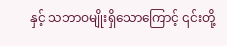နှင့် သဘာဝမျိုးရှိသောကြောင့် ၎င်းတို့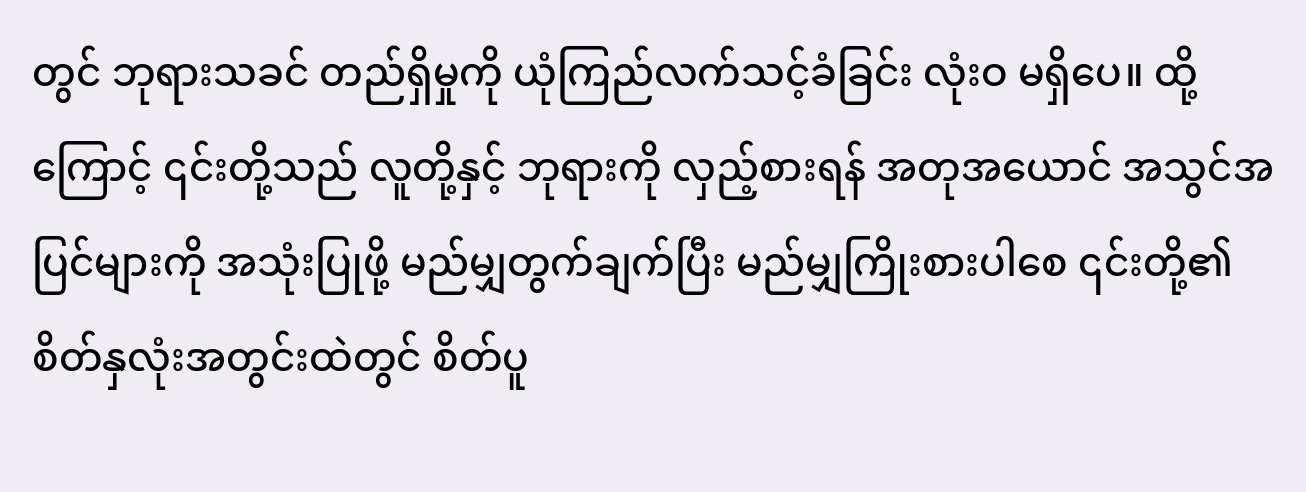တွင် ဘုရားသခင် တည်ရှိမှုကို ယုံကြည်လက်သင့်ခံခြင်း လုံးဝ မရှိပေ။ ထို့ကြောင့် ၎င်းတို့သည် လူတို့နှင့် ဘုရားကို လှည့်စားရန် အတုအယောင် အသွင်အပြင်များကို အသုံးပြုဖို့ မည်မျှတွက်ချက်ပြီး မည်မျှကြိုးစားပါစေ ၎င်းတို့၏ စိတ်နှလုံးအတွင်းထဲတွင် စိတ်ပူ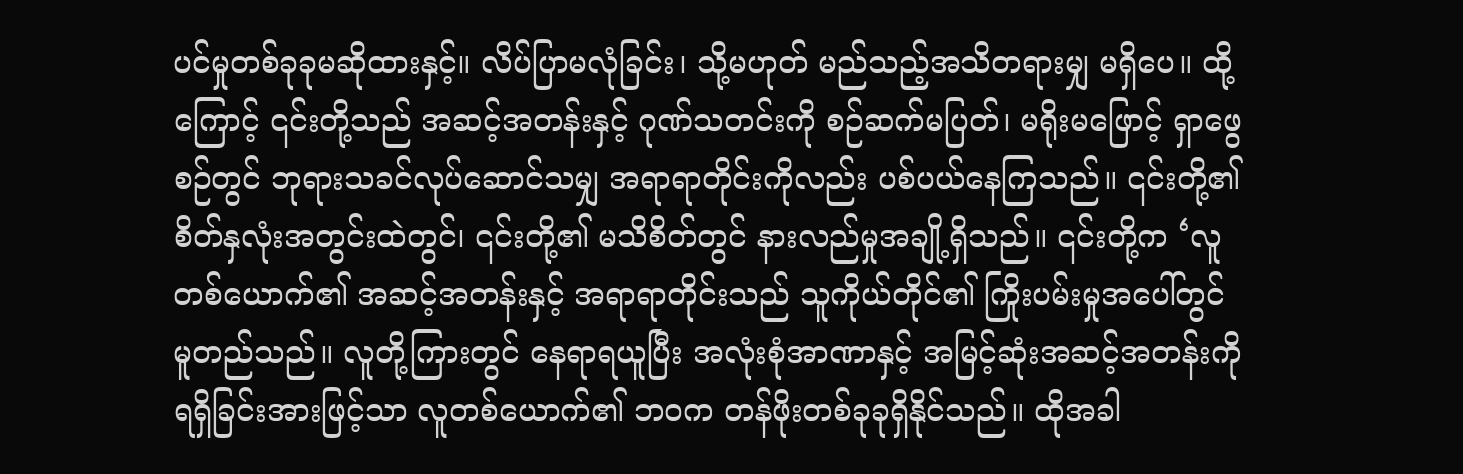ပင်မှုတစ်ခုခုမဆိုထားနှင့်။ လိပ်ပြာမလုံခြင်း၊ သို့မဟုတ် မည်သည့်အသိတရားမျှ မရှိပေ။ ထို့ကြောင့် ၎င်းတို့သည် အဆင့်အတန်းနှင့် ဂုဏ်သတင်းကို စဉ်ဆက်မပြတ်၊ မရိုးမဖြောင့် ရှာဖွေစဉ်တွင် ဘုရားသခင်လုပ်ဆောင်သမျှ အရာရာတိုင်းကိုလည်း ပစ်ပယ်နေကြသည်။ ၎င်းတို့၏ စိတ်နှလုံးအတွင်းထဲတွင်၊ ၎င်းတို့၏ မသိစိတ်တွင် နားလည်မှုအချို့ရှိသည်။ ၎င်းတို့က ‘လူတစ်ယောက်၏ အဆင့်အတန်းနှင့် အရာရာတိုင်းသည် သူကိုယ်တိုင်၏ ကြိုးပမ်းမှုအပေါ်တွင် မူတည်သည်။ လူတို့ကြားတွင် နေရာရယူပြီး အလုံးစုံအာဏာနှင့် အမြင့်ဆုံးအဆင့်အတန်းကို ရရှိခြင်းအားဖြင့်သာ လူတစ်ယောက်၏ ဘဝက တန်ဖိုးတစ်ခုခုရှိနိုင်သည်။ ထိုအခါ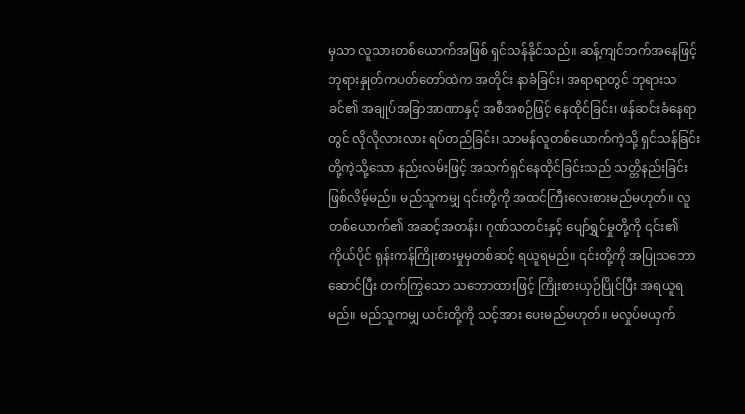မှသာ လူသားတစ်ယောက်အဖြစ် ရှင်သန်နိုင်သည်။ ဆန့်ကျင်ဘက်အနေဖြင့် ဘုရားနှုတ်ကပတ်တော်ထဲက အတိုင်း နာခံခြင်း၊ အရာရာတွင် ဘုရားသခင်၏ အချုပ်အခြာအာဏာနှင့် အစီအစဉ်ဖြင့် နေထိုင်ခြင်း၊ ဖန်ဆင်းခံနေရာတွင် လိုလိုလားလား ရပ်တည်ခြင်း၊ သာမန်လူတစ်ယောက်ကဲ့သို့ ရှင်သန်ခြင်းတို့ကဲ့သို့သော နည်းလမ်းဖြင့် အသက်ရှင်နေထိုင်ခြင်းသည် သတ္တိနည်းခြင်း ဖြစ်လိမ့်မည်။ မည်သူကမျှ ၎င်းတို့ကို အထင်ကြီးလေးစားမည်မဟုတ်။ လူတစ်ယောက်၏ အဆင့်အတန်း၊ ဂုဏ်သတင်းနှင့် ပျော်ရွှင်မှုတို့ကို ၎င်း၏ကိုယ်ပိုင် ရုန်းကန်ကြိုးစားမှုမှတစ်ဆင့် ရယူရမည်။ ၎င်းတို့ကို အပြုသဘောဆောင်ပြီး တက်ကြွသော သဘောထားဖြင့် ကြိုးစားယှဉ်ပြိုင်ပြီး အရယူရမည်။ မည်သူကမျှ ယင်းတို့ကို သင့်အား ပေးမည်မဟုတ်။ မလှုပ်မယှက်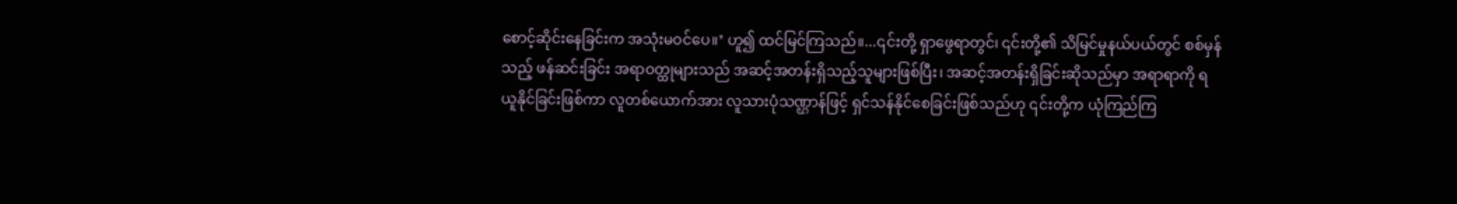စောင့်ဆိုင်းနေခြင်းက အသုံးမဝင်ပေ။’ ဟူ၍ ထင်မြင်ကြသည်။...၎င်းတို့ ရှာဖွေရာတွင်၊ ၎င်းတို့၏ သိမြင်မှုနယ်ပယ်တွင် စစ်မှန်သည့် ဖန်ဆင်းခြင်း အရာဝတ္ထုများသည် အဆင့်အတန်းရှိသည့်သူများဖြစ်ပြီး၊ အဆင့်အတန်းရှိခြင်းဆိုသည်မှာ အရာရာကို ရယူနိုင်ခြင်းဖြစ်ကာ လူတစ်ယောက်အား လူသားပုံသဏ္ဌာန်ဖြင့် ရှင်သန်နိုင်စေခြင်းဖြစ်သည်ဟု ၎င်းတို့က ယုံကြည်ကြ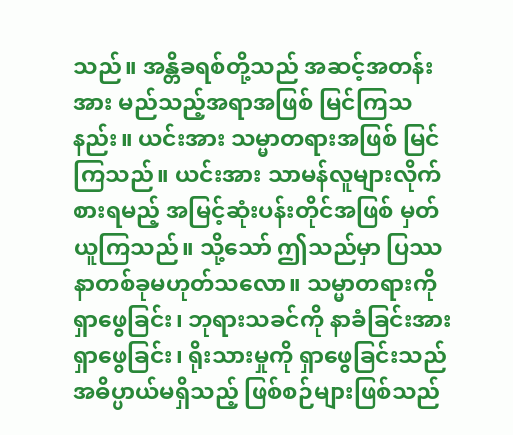သည်။ အန္တိခရစ်တို့သည် အဆင့်အတန်းအား မည်သည့်အရာအဖြစ် မြင်ကြသနည်း။ ယင်းအား သမ္မာတရားအဖြစ် မြင်ကြသည်။ ယင်းအား သာမန်လူများလိုက်စားရမည့် အမြင့်ဆုံးပန်းတိုင်အဖြစ် မှတ်ယူကြသည်။ သို့သော် ဤသည်မှာ ပြဿနာတစ်ခုမဟုတ်သလော။ သမ္မာတရားကို ရှာဖွေခြင်း၊ ဘုရားသခင်ကို နာခံခြင်းအား ရှာဖွေခြင်း၊ ရိုးသားမှုကို ရှာဖွေခြင်းသည် အဓိပ္ပာယ်မရှိသည့် ဖြစ်စဉ်များဖြစ်သည်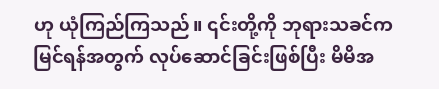ဟု ယုံကြည်ကြသည်။ ၎င်းတို့ကို ဘုရားသခင်က မြင်ရန်အတွက် လုပ်ဆောင်ခြင်းဖြစ်ပြီး မိမိအ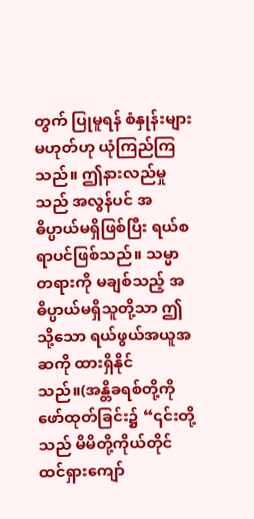တွက် ပြုမူရန် စံနှုန်းများမဟုတ်ဟု ယုံကြည်ကြသည်။ ဤနားလည်မှုသည် အလွန်ပင် အဓိပ္ပာယ်မရှိဖြစ်ပြီး ရယ်စရာပင်ဖြစ်သည်။ သမ္မာတရားကို မချစ်သည့် အဓိပ္ပာယ်မရှိသူတို့သာ ဤသို့သော ရယ်ဖွယ်အယူအဆကို ထားရှိနိုင်သည်။(အန္တိခရစ်တို့ကို ဖော်ထုတ်ခြင်း၌ “၎င်းတို့သည် မိမိတို့ကိုယ်တိုင် ထင်ရှားကျော်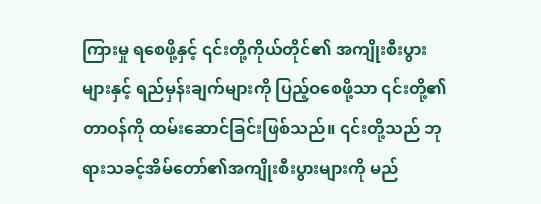ကြားမှု ရစေဖို့နှင့် ၎င်းတို့ကိုယ်တိုင်၏ အကျိုးစီးပွားများနှင့် ရည်မှန်းချက်များကို ပြည့်ဝစေဖို့သာ ၎င်းတို့၏တာဝန်ကို ထမ်းဆောင်ခြင်းဖြစ်သည်။ ၎င်းတို့သည် ဘုရားသခင့်အိမ်တော်၏အကျိုးစီးပွားများကို မည်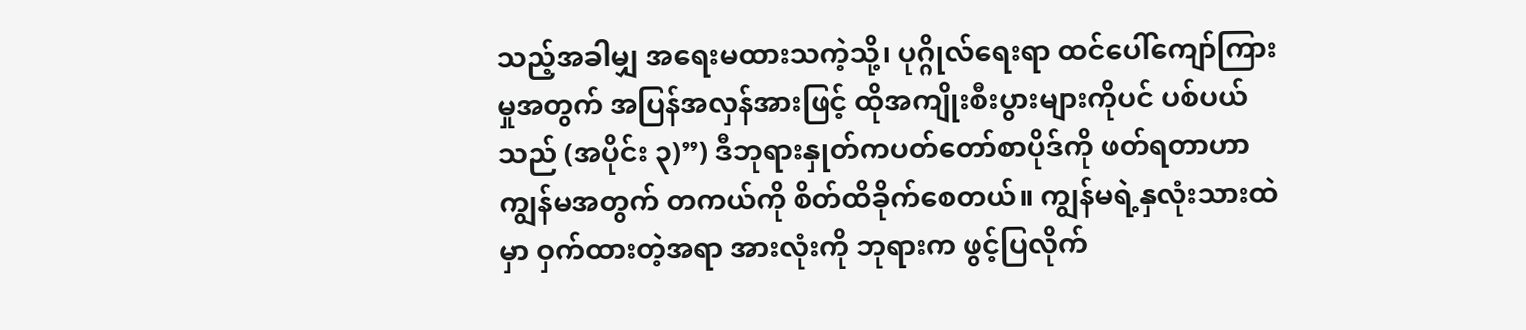သည့်အခါမျှ အရေးမထားသကဲ့သို့၊ ပုဂ္ဂိုလ်ရေးရာ ထင်ပေါ်ကျော်ကြားမှုအတွက် အပြန်အလှန်အားဖြင့် ထိုအကျိုးစီးပွားများကိုပင် ပစ်ပယ်သည် (အပိုင်း ၃)”) ဒီဘုရားနှုတ်ကပတ်တော်စာပိုဒ်ကို ဖတ်ရတာဟာ ကျွန်မအတွက် တကယ်ကို စိတ်ထိခိုက်စေတယ်။ ကျွန်မရဲ့နှလုံးသားထဲမှာ ဝှက်ထားတဲ့အရာ အားလုံးကို ဘုရားက ဖွင့်ပြလိုက်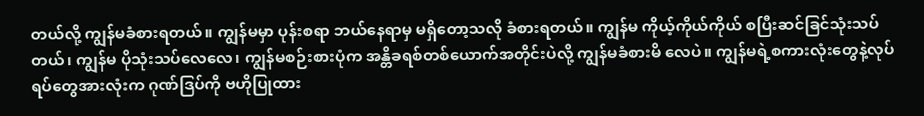တယ်လို့ ကျွန်မခံစားရတယ်။ ကျွန်မမှာ ပုန်းစရာ ဘယ်နေရာမှ မရှိတော့သလို ခံစားရတယ်။ ကျွန်မ ကိုယ့်ကိုယ်ကိုယ် စပြီးဆင်ခြင်သုံးသပ် တယ်၊ ကျွန်မ ပိုသုံးသပ်လေလေ၊ ကျွန်မစဉ်းစားပုံက အန္တိခရစ်တစ်ယောက်အတိုင်းပဲလို့ ကျွန်မခံစားမိ လေပဲ။ ကျွန်မရဲ့စကားလုံးတွေနဲ့လုပ်ရပ်တွေအားလုံးက ဂုဏ်ဒြပ်ကို ဗဟိုပြုထား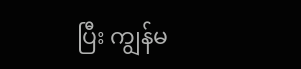ပြီး ကျွန်မ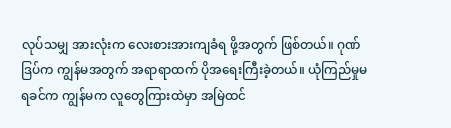လုပ်သမျှ အားလုံးက လေးစားအားကျခံရ ဖို့အတွက် ဖြစ်တယ်။ ဂုဏ်ဒြပ်က ကျွန်မအတွက် အရာရာထက် ပိုအရေးကြီးခဲ့တယ်။ ယုံကြည်မှုမရခင်က ကျွန်မက လူတွေကြားထဲမှာ အမြဲထင်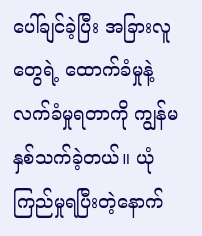ပေါ်ချင်ခဲ့ပြီး အခြားလူတွေရဲ့ ထောက်ခံမှုနဲ့လက်ခံမှုရတာကို ကျွန်မနှစ်သက်ခဲ့တယ်။ ယုံကြည်မှုရပြီးတဲ့နောက်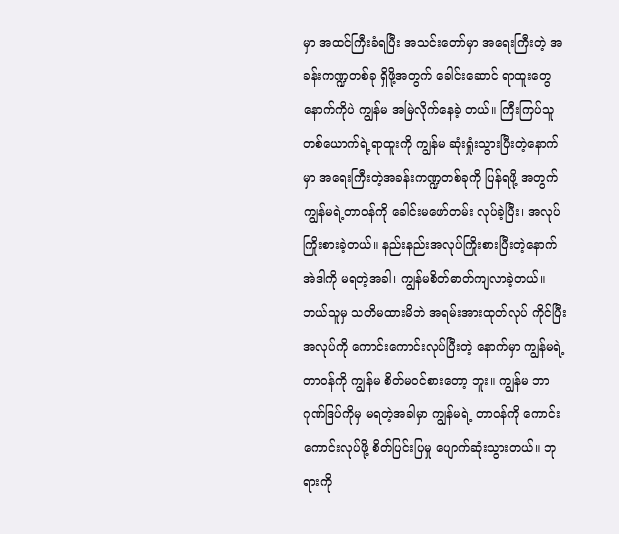မှာ အထင်ကြီးခံရပြီး အသင်းတော်မှာ အရေးကြီးတဲ့ အခန်းကဏ္ဍတစ်ခု ရှိဖို့အတွက် ခေါင်းဆောင် ရာထူးတွေနောက်ကိုပဲ ကျွန်မ အမြဲလိုက်နေခဲ့ တယ်။ ကြီးကြပ်သူတစ်ယောက်ရဲ့ရာထူးကို ကျွန်မ ဆုံးရှုံးသွားပြီးတဲ့နောက်မှာ အရေးကြီးတဲ့အခန်းကဏ္ဍတစ်ခုကို ပြန်ရဖို့ အတွက် ကျွန်မရဲ့တာဝန်ကို ခေါင်းမဖော်တမ်း လုပ်ခဲ့ပြီး၊ အလုပ်ကြိုးစားခဲ့တယ်။ နည်းနည်းအလုပ်ကြိုးစားပြီးတဲ့နောက် အဲဒါကို မရတဲ့အခါ၊ ကျွန်မစိတ်ဓာတ်ကျလာခဲ့တယ်။ ဘယ်သူမှ သတိမထားမိဘဲ အရမ်းအားထုတ်လုပ် ကိုင်ပြီး အလုပ်ကို ကောင်းကောင်းလုပ်ပြီးတဲ့ နောက်မှာ ကျွန်မရဲ့တာဝန်ကို ကျွန်မ စိတ်မဝင်စားတော့ ဘူး။ ကျွန်မ ဘာဂုဏ်ဒြပ်ကိုမှ မရတဲ့အခါမှာ ကျွန်မရဲ့ တာဝန်ကို ကောင်းကောင်းလုပ်ဖို့ စိတ်ပြင်းပြမှု ပျောက်ဆုံးသွားတယ်။ ဘုရားကို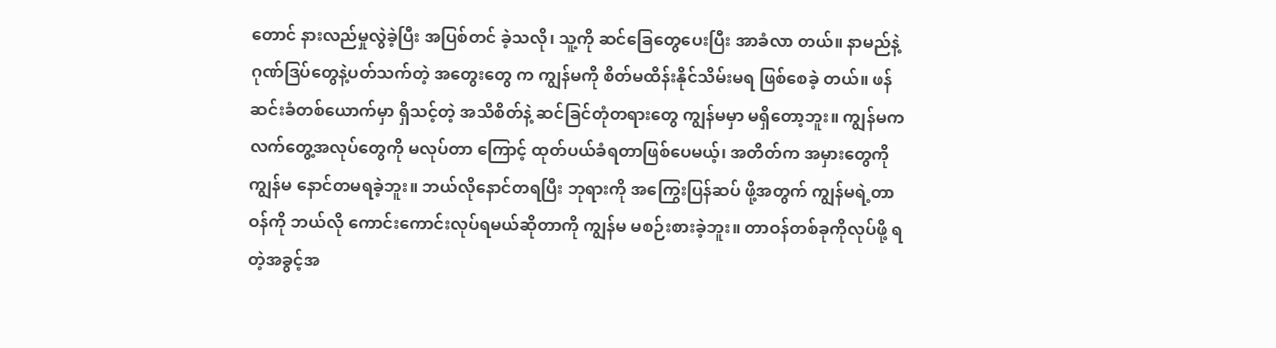တောင် နားလည်မှုလွဲခဲ့ပြီး အပြစ်တင် ခဲ့သလို၊ သူ့ကို ဆင်ခြေတွေပေးပြီး အာခံလာ တယ်။ နာမည်နဲ့ဂုဏ်ဒြပ်တွေနဲ့ပတ်သက်တဲ့ အတွေးတွေ က ကျွန်မကို စိတ်မထိန်းနိုင်သိမ်းမရ ဖြစ်စေခဲ့ တယ်။ ဖန်ဆင်းခံတစ်ယောက်မှာ ရှိသင့်တဲ့ အသိစိတ်နဲ့ ဆင်ခြင်တုံတရားတွေ ကျွန်မမှာ မရှိတော့ဘူး။ ကျွန်မက လက်တွေ့အလုပ်တွေကို မလုပ်တာ ကြောင့် ထုတ်ပယ်ခံရတာဖြစ်ပေမယ့်၊ အတိတ်က အမှားတွေကို ကျွန်မ နောင်တမရခဲ့ဘူး။ ဘယ်လိုနောင်တရပြီး ဘုရားကို အကြွေးပြန်ဆပ် ဖို့အတွက် ကျွန်မရဲ့တာဝန်ကို ဘယ်လို ကောင်းကောင်းလုပ်ရမယ်ဆိုတာကို ကျွန်မ မစဉ်းစားခဲ့ဘူး။ တာဝန်တစ်ခုကိုလုပ်ဖို့ ရတဲ့အခွင့်အ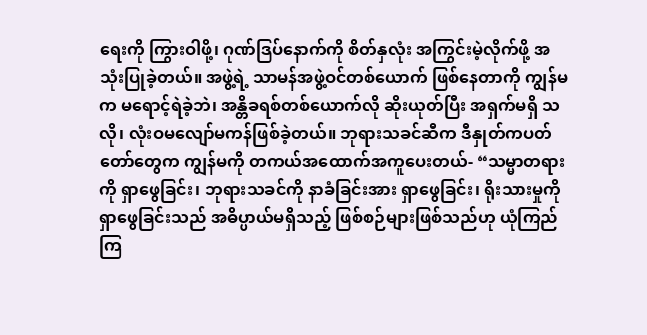ရေးကို ကြွားဝါဖို့၊ ဂုဏ်ဒြပ်နောက်ကို စိတ်နှလုံး အကြွင်းမဲ့လိုက်ဖို့ အသုံးပြုခဲ့တယ်။ အဖွဲ့ရဲ့ သာမန်အဖွဲ့ဝင်တစ်ယောက် ဖြစ်နေတာကို ကျွန်မက မရောင့်ရဲခဲ့ဘဲ၊ အန္တိခရစ်တစ်ယောက်လို ဆိုးယုတ်ပြီး အရှက်မရှိ သလို၊ လုံးဝမလျော်မကန်ဖြစ်ခဲ့တယ်။ ဘုရားသခင်ဆီက ဒီနှုတ်ကပတ်တော်တွေက ကျွန်မကို တကယ်အထောက်အကူပေးတယ်- “သမ္မာတရားကို ရှာဖွေခြင်း၊ ဘုရားသခင်ကို နာခံခြင်းအား ရှာဖွေခြင်း၊ ရိုးသားမှုကို ရှာဖွေခြင်းသည် အဓိပ္ပာယ်မရှိသည့် ဖြစ်စဉ်များဖြစ်သည်ဟု ယုံကြည်ကြ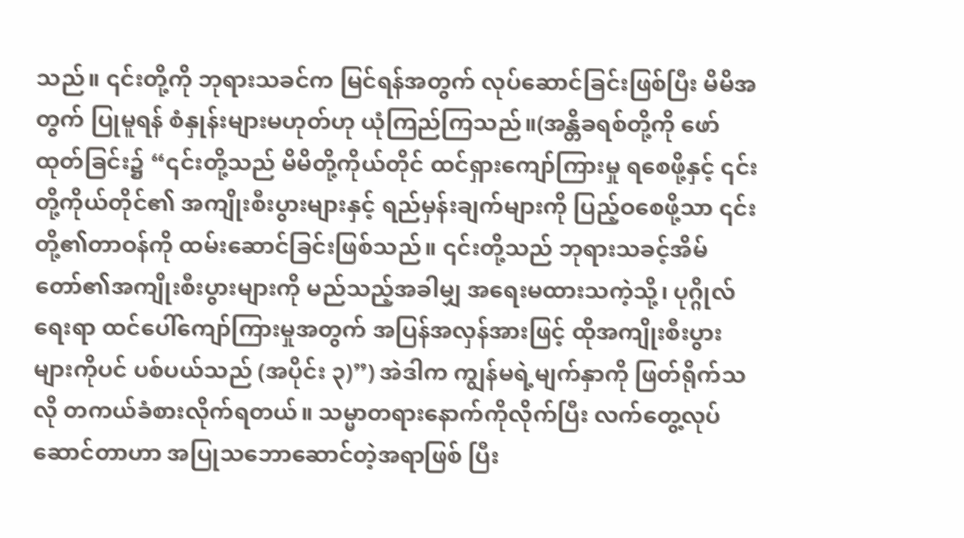သည်။ ၎င်းတို့ကို ဘုရားသခင်က မြင်ရန်အတွက် လုပ်ဆောင်ခြင်းဖြစ်ပြီး မိမိအတွက် ပြုမူရန် စံနှုန်းများမဟုတ်ဟု ယုံကြည်ကြသည်။(အန္တိခရစ်တို့ကို ဖော်ထုတ်ခြင်း၌ “၎င်းတို့သည် မိမိတို့ကိုယ်တိုင် ထင်ရှားကျော်ကြားမှု ရစေဖို့နှင့် ၎င်းတို့ကိုယ်တိုင်၏ အကျိုးစီးပွားများနှင့် ရည်မှန်းချက်များကို ပြည့်ဝစေဖို့သာ ၎င်းတို့၏တာဝန်ကို ထမ်းဆောင်ခြင်းဖြစ်သည်။ ၎င်းတို့သည် ဘုရားသခင့်အိမ်တော်၏အကျိုးစီးပွားများကို မည်သည့်အခါမျှ အရေးမထားသကဲ့သို့၊ ပုဂ္ဂိုလ်ရေးရာ ထင်ပေါ်ကျော်ကြားမှုအတွက် အပြန်အလှန်အားဖြင့် ထိုအကျိုးစီးပွားများကိုပင် ပစ်ပယ်သည် (အပိုင်း ၃)”) အဲဒါက ကျွန်မရဲ့မျက်နှာကို ဖြတ်ရိုက်သလို တကယ်ခံစားလိုက်ရတယ်။ သမ္မာတရားနောက်ကိုလိုက်ပြီး လက်တွေ့လုပ် ဆောင်တာဟာ အပြုသဘောဆောင်တဲ့အရာဖြစ် ပြီး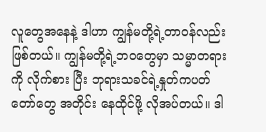လူတွေအနေနဲ့ ဒါဟာ ကျွန်မတို့ရဲ့တာဝန်လည်း ဖြစ်တယ်။ ကျွန်မတို့ရဲ့ဘဝတွေမှာ သမ္မာတရားကို လိုက်စား ပြီး ဘုရားသခင်ရဲ့နှုတ်ကပတ်တော်တွေ အတိုင်း နေထိုင်ဖို့ လိုအပ်တယ်။ ဒါ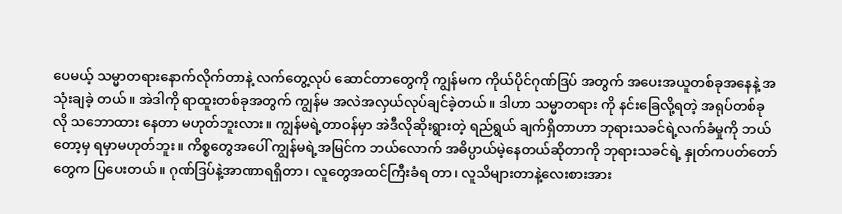ပေမယ့် သမ္မာတရားနောက်လိုက်တာနဲ့ လက်တွေ့လုပ် ဆောင်တာတွေကို ကျွန်မက ကိုယ်ပိုင်ဂုဏ်ဒြပ် အတွက် အပေးအယူတစ်ခုအနေနဲ့ အသုံးချခဲ့ တယ်။ အဲဒါကို ရာထူးတစ်ခုအတွက် ကျွန်မ အလဲအလှယ်လုပ်ချင်ခဲ့တယ်။ ဒါဟာ သမ္မာတရား ကို နင်းခြေလို့ရတဲ့ အရုပ်တစ်ခုလို သဘောထား နေတာ မဟုတ်ဘူးလား။ ကျွန်မရဲ့တာဝန်မှာ အဲဒီလိုဆိုးရွားတဲ့ ရည်ရွယ် ချက်ရှိတာဟာ ဘုရားသခင်ရဲ့လက်ခံမှုကို ဘယ်တော့မှ ရမှာမဟုတ်ဘူး။ ကိစ္စတွေအပေါ် ကျွန်မရဲ့အမြင်က ဘယ်လောက် အဓိပ္ပာယ်မဲ့နေတယ်ဆိုတာကို ဘုရားသခင်ရဲ့ နှုတ်ကပတ်တော်တွေက ပြပေးတယ်။ ဂုဏ်ဒြပ်နဲ့အာဏာရရှိတာ၊ လူတွေအထင်ကြီးခံရ တာ၊ လူသိများတာနဲ့လေးစားအား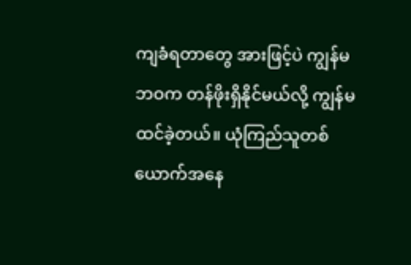ကျခံရတာတွေ အားဖြင့်ပဲ ကျွန်မဘဝက တန်ဖိုးရှိနိုင်မယ်လို့ ကျွန်မ ထင်ခဲ့တယ်။ ယုံကြည်သူတစ်ယောက်အနေ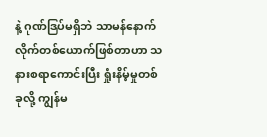နဲ့ ဂုဏ်ဒြပ်မရှိဘဲ သာမန်နောက်လိုက်တစ်ယောက်ဖြစ်တာဟာ သနားစရာကောင်းပြီး ရှုံးနိမ့်မှုတစ်ခုလို့ ကျွန်မ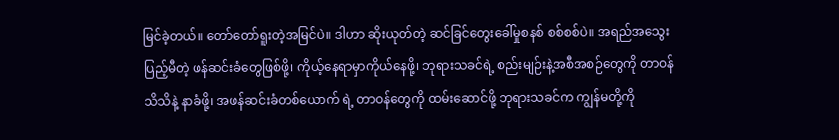မြင်ခဲ့တယ်။ တော်တော်ရူးတဲ့အမြင်ပဲ။ ဒါဟာ ဆိုးယုတ်တဲ့ ဆင်ခြင်တွေးခေါ်မှုစနစ် စစ်စစ်ပဲ။ အရည်အသွေးပြည့်မီတဲ့ ဖန်ဆင်းခံတွေဖြစ်ဖို့၊ ကိုယ့်နေရာမှာကိုယ်နေဖို့၊ ဘုရားသခင်ရဲ့ စည်းမျဉ်းနဲ့အစီအစဉ်တွေကို တာဝန်သိသိနဲ့ နာခံဖို့၊ အဖန်ဆင်းခံတစ်ယောက် ရဲ့ တာဝန်တွေကို ထမ်းဆောင်ဖို့ ဘုရားသခင်က ကျွန်မတို့ကို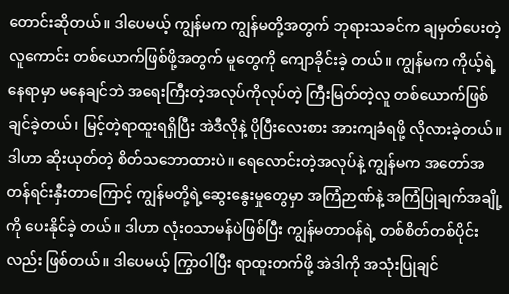တောင်းဆိုတယ်။ ဒါပေမယ့် ကျွန်မက ကျွန်မတို့အတွက် ဘုရားသခင်က ချမှတ်ပေးတဲ့ လူကောင်း တစ်ယောက်ဖြစ်ဖို့အတွက် မူတွေကို ကျောခိုင်းခဲ့ တယ်။ ကျွန်မက ကိုယ့်ရဲ့နေရာမှာ မနေချင်ဘဲ အရေးကြီးတဲ့အလုပ်ကိုလုပ်တဲ့ ကြီးမြတ်တဲ့လူ တစ်ယောက်ဖြစ်ချင်ခဲ့တယ်၊ မြင့်တဲ့ရာထူးရရှိပြီး အဲဒီလိုနဲ့ ပိုပြီးလေးစား အားကျခံရဖို့ လိုလားခဲ့တယ်။ ဒါဟာ ဆိုးယုတ်တဲ့ စိတ်သဘောထားပဲ။ ရေလောင်းတဲ့အလုပ်နဲ့ ကျွန်မက အတော်အတန်ရင်းနှီးတာကြောင့် ကျွန်မတို့ရဲ့ဆွေးနွေးမှုတွေမှာ အကြံဉာဏ်နဲ့ အကြံပြုချက်အချို့ကို ပေးနိုင်ခဲ့ တယ်။ ဒါဟာ လုံးဝသာမန်ပဲဖြစ်ပြီး ကျွန်မတာဝန်ရဲ့ တစ်စိတ်တစ်ပိုင်းလည်း ဖြစ်တယ်။ ဒါပေမယ့် ကြွာဝါပြီး ရာထူးတက်ဖို့ အဲဒါကို အသုံးပြုချင်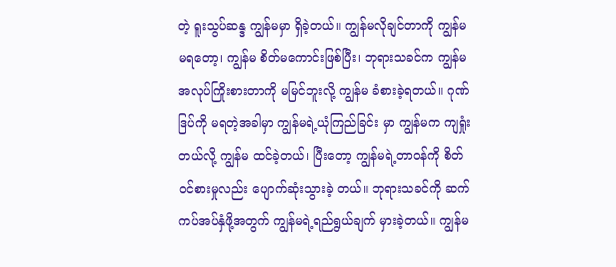တဲ့ ရူးသွပ်ဆန္ဒ ကျွန်မမှာ ရှိခဲ့တယ်။ ကျွန်မလိုချင်တာကို ကျွန်မ မရတော့၊ ကျွန်မ စိတ်မကောင်းဖြစ်ပြီး၊ ဘုရားသခင်က ကျွန်မ အလုပ်ကြိုးစားတာကို မမြင်ဘူးလို့ ကျွန်မ ခံစားခဲ့ရတယ်။ ဂုဏ်ဒြပ်ကို မရတဲ့အခါမှာ ကျွန်မရဲ့ယုံကြည်ခြင်း မှာ ကျွန်မက ကျရှုံးတယ်လို့ ကျွန်မ ထင်ခဲ့တယ်၊ ပြီးတော့ ကျွန်မရဲ့တာဝန်ကို စိတ်ဝင်စားမှုလည်း ပျောက်ဆုံးသွားခဲ့ တယ်။ ဘုရားသခင်ကို ဆက်ကပ်အပ်နှံဖို့အတွက် ကျွန်မရဲ့ရည်ရွယ်ချက် မှားခဲ့တယ်။ ကျွန်မ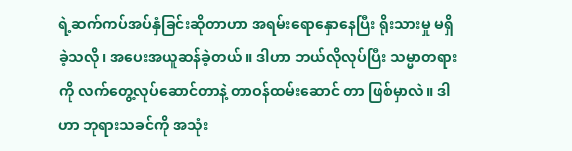ရဲ့ဆက်ကပ်အပ်နှံခြင်းဆိုတာဟာ အရမ်းရောနှောနေပြီး ရိုးသားမှု မရှိခဲ့သလို၊ အပေးအယူဆန်ခဲ့တယ်။ ဒါဟာ ဘယ်လိုလုပ်ပြီး သမ္မာတရားကို လက်တွေ့လုပ်ဆောင်တာနဲ့ တာဝန်ထမ်းဆောင် တာ ဖြစ်မှာလဲ။ ဒါဟာ ဘုရားသခင်ကို အသုံး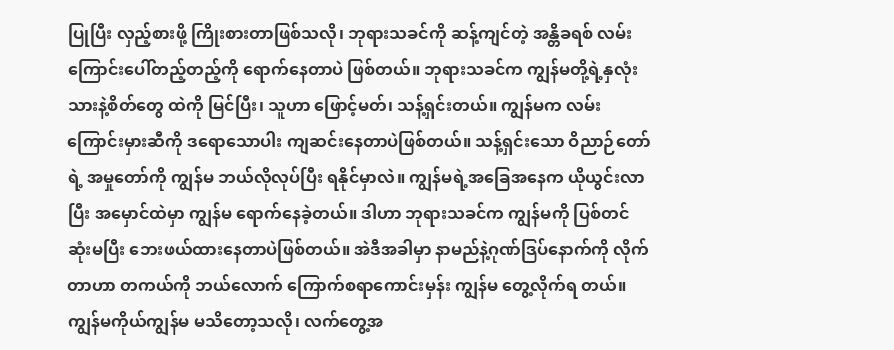ပြုပြီး လှည့်စားဖို့ ကြိုးစားတာဖြစ်သလို၊ ဘုရားသခင်ကို ဆန့်ကျင်တဲ့ အန္တိခရစ် လမ်းကြောင်းပေါ်တည့်တည့်ကို ရောက်နေတာပဲ ဖြစ်တယ်။ ဘုရားသခင်က ကျွန်မတို့ရဲ့နှလုံးသားနဲ့စိတ်တွေ ထဲကို မြင်ပြီး၊ သူဟာ ဖြောင့်မတ်၊ သန့်ရှင်းတယ်။ ကျွန်မက လမ်းကြောင်းမှားဆီကို ဒရောသောပါး ကျဆင်းနေတာပဲဖြစ်တယ်။ သန့်ရှင်းသော ဝိညာဉ်တော်ရဲ့ အမှုတော်ကို ကျွန်မ ဘယ်လိုလုပ်ပြီး ရနိုင်မှာလဲ။ ကျွန်မရဲ့အခြေအနေက ယိုယွင်းလာပြီး အမှောင်ထဲမှာ ကျွန်မ ရောက်နေခဲ့တယ်။ ဒါဟာ ဘုရားသခင်က ကျွန်မကို ပြစ်တင်ဆုံးမပြီး ဘေးဖယ်ထားနေတာပဲဖြစ်တယ်။ အဲဒီအခါမှာ နာမည်နဲ့ဂုဏ်ဒြပ်နောက်ကို လိုက်တာဟာ တကယ်ကို ဘယ်လောက် ကြောက်စရာကောင်းမှန်း ကျွန်မ တွေ့လိုက်ရ တယ်။ ကျွန်မကိုယ်ကျွန်မ မသိတော့သလို၊ လက်တွေ့အ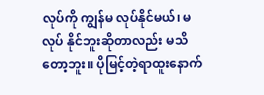လုပ်ကို ကျွန်မ လုပ်နိုင်မယ်၊ မလုပ် နိုင်ဘူးဆိုတာလည်း မသိတော့ဘူး။ ပိုမြင့်တဲ့ရာထူးနောက်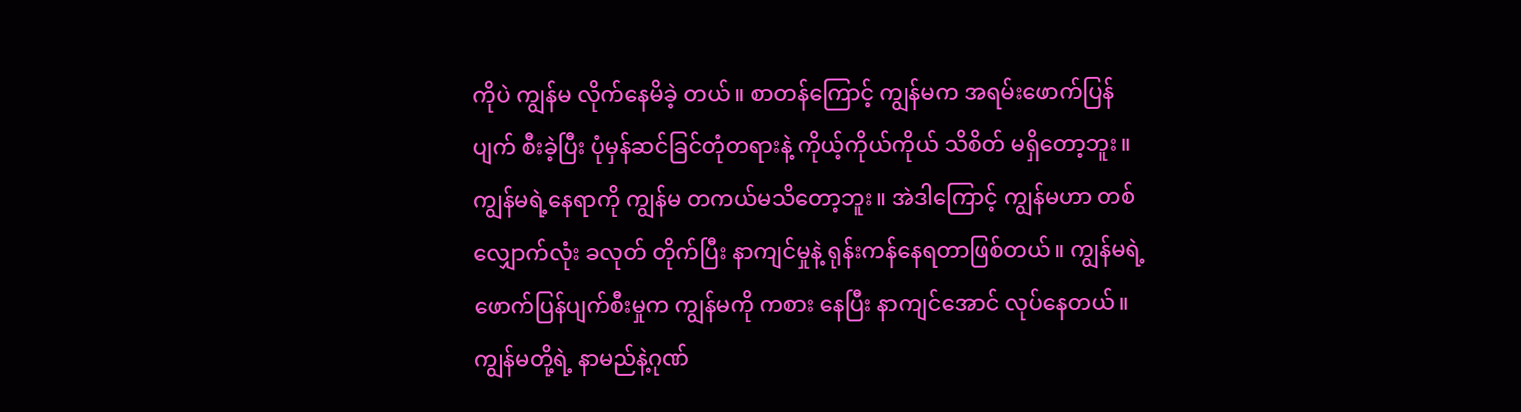ကိုပဲ ကျွန်မ လိုက်နေမိခဲ့ တယ်။ စာတန်ကြောင့် ကျွန်မက အရမ်းဖောက်ပြန်ပျက် စီးခဲ့ပြီး ပုံမှန်ဆင်ခြင်တုံတရားနဲ့ ကိုယ့်ကိုယ်ကိုယ် သိစိတ် မရှိတော့ဘူး။ ကျွန်မရဲ့နေရာကို ကျွန်မ တကယ်မသိတော့ဘူး။ အဲဒါကြောင့် ကျွန်မဟာ တစ်လျှောက်လုံး ခလုတ် တိုက်ပြီး နာကျင်မှုနဲ့ ရုန်းကန်နေရတာဖြစ်တယ်။ ကျွန်မရဲ့ဖောက်ပြန်ပျက်စီးမှုက ကျွန်မကို ကစား နေပြီး နာကျင်အောင် လုပ်နေတယ်။ ကျွန်မတို့ရဲ့ နာမည်နဲ့ဂုဏ်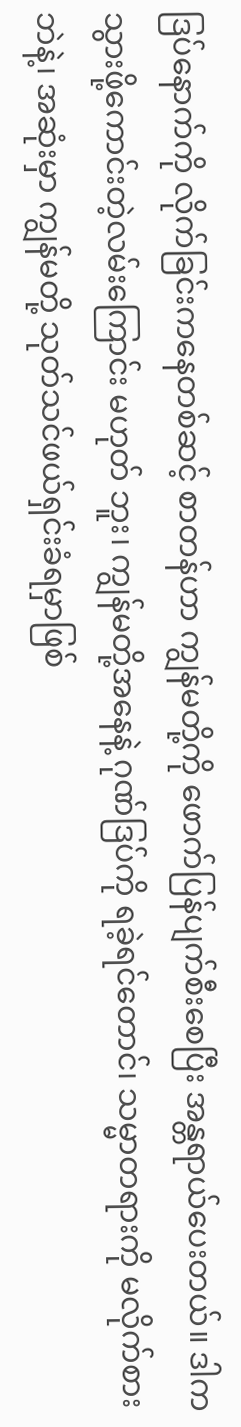ဒြပ်နောက်ကို လိုက်ခြင်းကနေတစ်ဆင့် စာတန်ဟာ ကျွန်မတို့ကို ဖောက်ပြန်ပျက်စီးစေပြီး အန္တရာယ်ပေးတယ်။ ဒါက သွားဖို့ကောင်းတဲ့လမ်းကြောင်း မဟုတ် ဘူး၊ ကျွန်မတို့အနေနဲ့ ဂုဏ်ဒြပ်ကို ရခဲ့ရင်တောင်၊ သမ္မာတရားကို မလိုက်စားဘဲနဲ့၊ အဆုံးမှာ ကျွန်မတို့ သုတ်သင်ဖယ်ရှင်းခံရမှာဖြစ်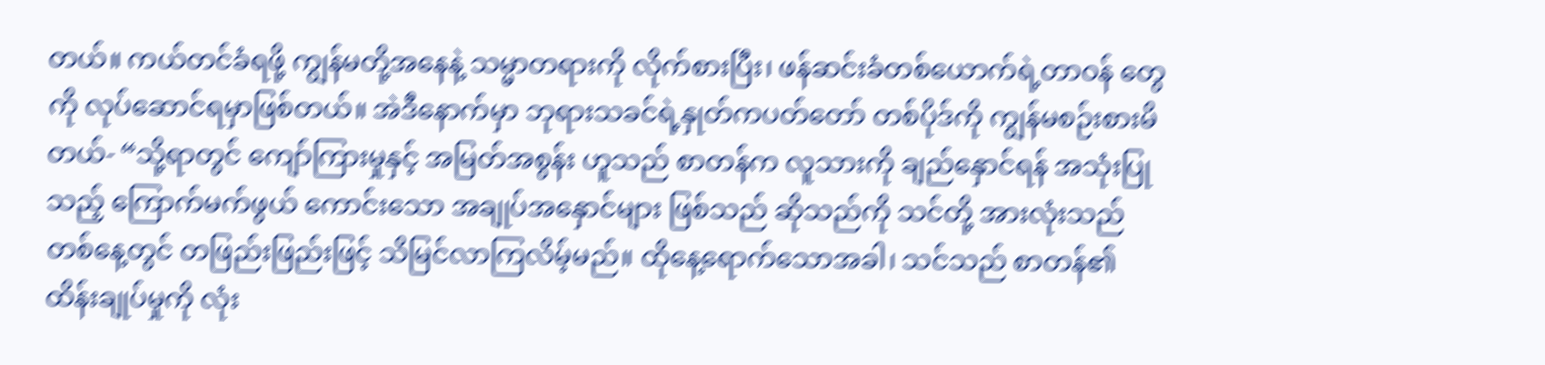တယ်။ ကယ်တင်ခံရဖို့ ကျွန်မတို့အနေနဲ့ သမ္မာတရားကို လိုက်စားပြီး၊ ဖန်ဆင်းခံတစ်ယောက်ရဲ့တာဝန် တွေကို လုပ်ဆောင်ရမှာဖြစ်တယ်။ အဲဒီနောက်မှာ ဘုရားသခင်ရဲ့နှုတ်ကပတ်တော် တစ်ပိုဒ်ကို ကျွန်မစဉ်းစားမိတယ်- “သို့ရာတွင် ကျော်ကြားမှုနှင့် အမြတ်အစွန်း ဟူသည် စာတန်က လူသားကို ချည်နှောင်ရန် အသုံးပြုသည့် ကြောက်မက်ဖွယ် ကောင်းသော အချုပ်အနှောင်များ ဖြစ်သည် ဆိုသည်ကို သင်တို့ အားလုံးသည် တစ်နေ့တွင် တဖြည်းဖြည်းဖြင့် သိမြင်လာကြလိမ့်မည်။ ထိုနေ့ရောက်သောအခါ၊ သင်သည် စာတန်၏ ထိန်းချုပ်မှုကို လုံး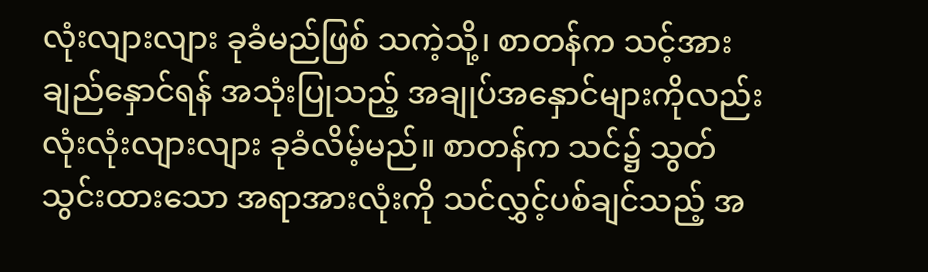လုံးလျားလျား ခုခံမည်ဖြစ် သကဲ့သို့၊ စာတန်က သင့်အား ချည်နှောင်ရန် အသုံးပြုသည့် အချုပ်အနှောင်များကိုလည်း လုံးလုံးလျားလျား ခုခံလိမ့်မည်။ စာတန်က သင်၌ သွတ်သွင်းထားသော အရာအားလုံးကို သင်လွှင့်ပစ်ချင်သည့် အ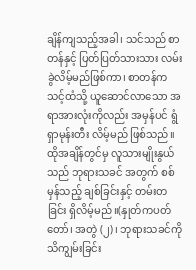ချိန်ကျသည့်အခါ၊ သင်သည် စာတန်နှင့် ပြတ်ပြတ်သားသား လမ်းခွဲလိမ့်မည်ဖြစ်ကာ၊ စာတန်က သင့်ထံသို့ ယူဆောင်လာသော အရာအားလုံးကိုလည်း အမှန်ပင် ရွံရှာမုန်းတီး လိမ့်မည် ဖြစ်သည်။ ထိုအချိန်တွင်မှ လူသားမျိုးနွယ်သည် ဘုရားသခင် အတွက် စစ်မှန်သည့် ချစ်ခြင်းနှင့် တမ်းတခြင်း ရှိလိမ့်မည်။(နှုတ်ကပတ်တော်၊ အတွဲ (၂)၊ ဘုရားသခင်ကို သိကျွမ်းခြင်း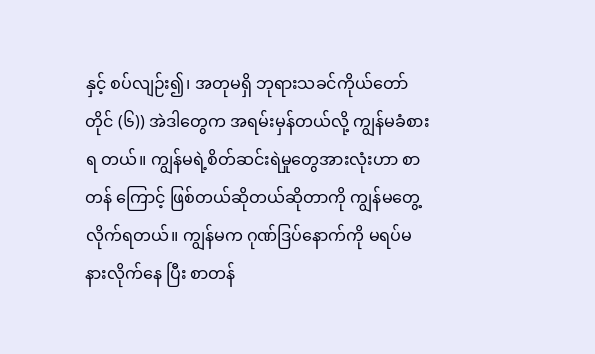နှင့် စပ်လျဉ်း၍၊ အတုမရှိ ဘုရားသခင်ကိုယ်တော်တိုင် (၆)) အဲဒါတွေက အရမ်းမှန်တယ်လို့ ကျွန်မခံစားရ တယ်။ ကျွန်မရဲ့စိတ်ဆင်းရဲမှုတွေအားလုံးဟာ စာတန် ကြောင့် ဖြစ်တယ်ဆိုတယ်ဆိုတာကို ကျွန်မတွေ့ လိုက်ရတယ်။ ကျွန်မက ဂုဏ်ဒြပ်နောက်ကို မရပ်မနားလိုက်နေ ပြီး စာတန်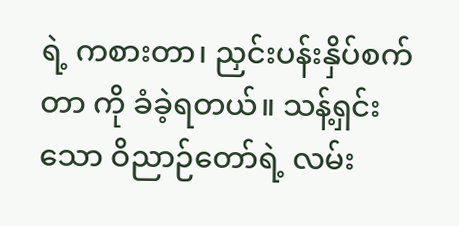ရဲ့ ကစားတာ၊ ညှင်းပန်းနှိပ်စက်တာ ကို ခံခဲ့ရတယ်။ သန့်ရှင်းသော ဝိညာဉ်တော်ရဲ့ လမ်း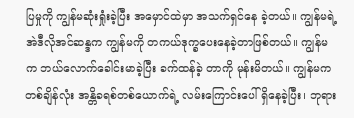ပြမှုကို ကျွန်မဆုံးရှုံးခဲ့ပြီး အမှောင်ထဲမှာ အသက်ရှင်နေ ခဲ့တယ်။ ကျွန်မရဲ့ အဲဒီလိုအင်ဆန္ဒက ကျွန်မကို တကယ်ဒုက္ခပေးနေခဲ့တာဖြစ်တယ်။ ကျွန်မက ဘယ်လောက်ခေါင်းမာခဲ့ပြီး ခက်ထန်ခဲ့ တာကို မုန်းမိတယ်။ ကျွန်မက တစ်ချိန်လုံး အန္တိခရစ်တစ်ယောက်ရဲ့ လမ်းကြောင်းပေါ် ရှိနေခဲ့ပြီး၊ ဘုရား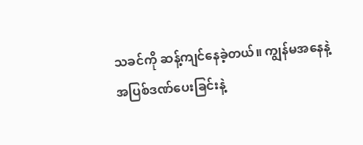သခင်ကို ဆန့်ကျင်နေခဲ့တယ်။ ကျွန်မအနေနဲ့ အပြစ်ဒဏ်ပေးခြင်းနဲ့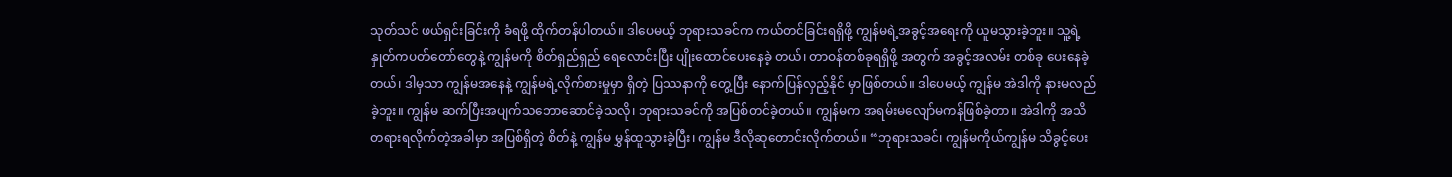သုတ်သင် ဖယ်ရှင်းခြင်းကို ခံရဖို့ ထိုက်တန်ပါတယ်။ ဒါပေမယ့် ဘုရားသခင်က ကယ်တင်ခြင်းရရှိဖို့ ကျွန်မရဲ့အခွင့်အရေးကို ယူမသွားခဲ့ဘူး။ သူ့ရဲ့နှုတ်ကပတ်တော်တွေနဲ့ ကျွန်မကို စိတ်ရှည်ရှည် ရေလောင်းပြီး ပျိုးထောင်ပေးနေခဲ့ တယ်၊ တာဝန်တစ်ခုရရှိဖို့ အတွက် အခွင့်အလမ်း တစ်ခု ပေးနေခဲ့တယ်၊ ဒါမှသာ ကျွန်မအနေနဲ့ ကျွန်မရဲ့လိုက်စားမှုမှာ ရှိတဲ့ ပြဿနာကို တွေ့ပြီး နောက်ပြန်လှည့်နိုင် မှာဖြစ်တယ်။ ဒါပေမယ့် ကျွန်မ အဲဒါကို နားမလည်ခဲ့ဘူး။ ကျွန်မ ဆက်ပြီးအပျက်သဘောဆောင်ခဲ့သလို၊ ဘုရားသခင်ကို အပြစ်တင်ခဲ့တယ်။ ကျွန်မက အရမ်းမလျော်မကန်ဖြစ်ခဲ့တာ။ အဲဒါကို အသိတရားရလိုက်တဲ့အခါမှာ အပြစ်ရှိတဲ့ စိတ်နဲ့ ကျွန်မ မွှန်ထူသွားခဲ့ပြီး၊ ကျွန်မ ဒီလိုဆုတောင်းလိုက်တယ်။ “ဘုရားသခင်၊ ကျွန်မကိုယ်ကျွန်မ သိခွင့်ပေး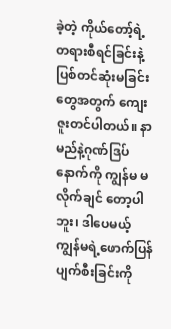ခဲ့တဲ့ ကိုယ်တော့်ရဲ့ တရားစီရင်ခြင်းနဲ့ပြစ်တင်ဆုံးမခြင်းတွေအတွက် ကျေးဇူးတင်ပါတယ်။ နာမည်နဲ့ဂုဏ်ဒြပ်နောက်ကို ကျွန်မ မလိုက်ချင် တော့ပါဘူး၊ ဒါပေမယ့် ကျွန်မရဲ့ဖောက်ပြန်ပျက်စီးခြင်းကို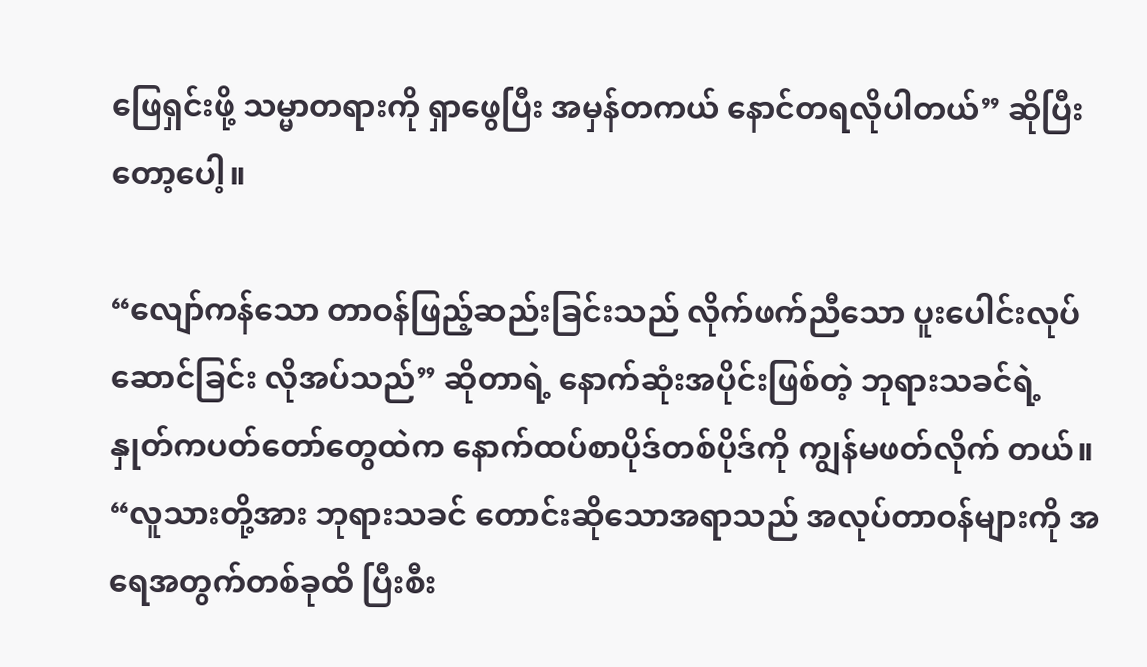ဖြေရှင်းဖို့ သမ္မာတရားကို ရှာဖွေပြီး အမှန်တကယ် နောင်တရလိုပါတယ်” ဆိုပြီးတော့ပေါ့။

“လျော်ကန်သော တာဝန်ဖြည့်ဆည်းခြင်းသည် လိုက်ဖက်ညီသော ပူးပေါင်းလုပ်ဆောင်ခြင်း လိုအပ်သည်” ဆိုတာရဲ့ နောက်ဆုံးအပိုင်းဖြစ်တဲ့ ဘုရားသခင်ရဲ့နှုတ်ကပတ်တော်တွေထဲက နောက်ထပ်စာပိုဒ်တစ်ပိုဒ်ကို ကျွန်မဖတ်လိုက် တယ်။ “လူသားတို့အား ဘုရားသခင် တောင်းဆိုသောအရာသည် အလုပ်တာဝန်များကို အရေအတွက်တစ်ခုထိ ပြီးစီး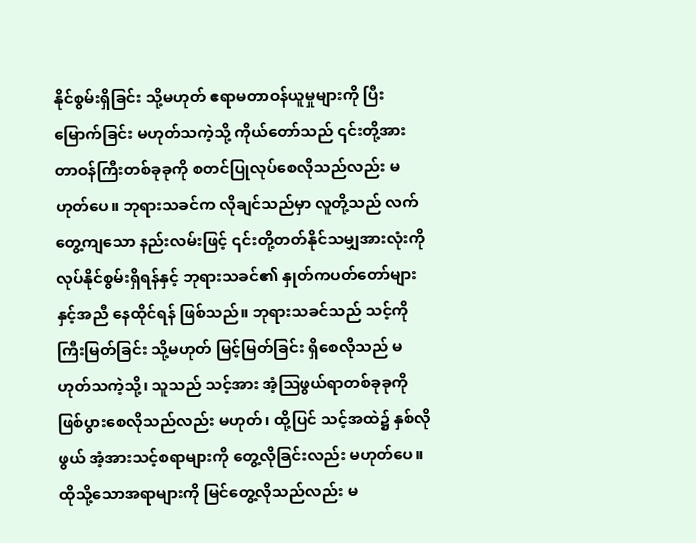နိုင်စွမ်းရှိခြင်း သို့မဟုတ် ဧရာမတာဝန်ယူမှုများကို ပြီးမြောက်ခြင်း မဟုတ်သကဲ့သို့ ကိုယ်တော်သည် ၎င်းတို့အား တာဝန်ကြီးတစ်ခုခုကို စတင်ပြုလုပ်စေလိုသည်လည်း မဟုတ်ပေ။ ဘုရားသခင်က လိုချင်သည်မှာ လူတို့သည် လက်တွေ့ကျသော နည်းလမ်းဖြင့် ၎င်းတို့တတ်နိုင်သမျှအားလုံးကို လုပ်နိုင်စွမ်းရှိရန်နှင့် ဘုရားသခင်၏ နှုတ်ကပတ်တော်များနှင့်အညီ နေထိုင်ရန် ဖြစ်သည်။ ဘုရားသခင်သည် သင့်ကို ကြီးမြတ်ခြင်း သို့မဟုတ် မြင့်မြတ်ခြင်း ရှိစေလိုသည် မဟုတ်သကဲ့သို့၊ သူသည် သင့်အား အံ့သြဖွယ်ရာတစ်ခုခုကို ဖြစ်ပွားစေလိုသည်လည်း မဟုတ်၊ ထို့ပြင် သင့်အထဲ၌ နှစ်လိုဖွယ် အံ့အားသင့်စရာများကို တွေ့လိုခြင်းလည်း မဟုတ်ပေ။ ထိုသို့သောအရာများကို မြင်တွေ့လိုသည်လည်း မ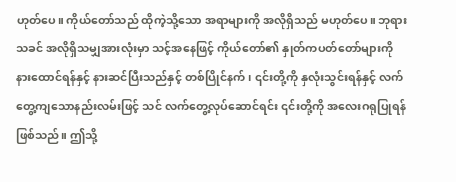ဟုတ်ပေ။ ကိုယ်တော်သည် ထိုကဲ့သို့သော အရာများကို အလိုရှိသည် မဟုတ်ပေ။ ဘုရားသခင် အလိုရှိသမျှအားလုံးမှာ သင့်အနေဖြင့် ကိုယ်တော်၏ နှုတ်ကပတ်တော်များကို နားထောင်ရန်နှင့် နားဆင်ပြီးသည်နှင့် တစ်ပြိုင်နက်၊ ၎င်းတို့ကို နှလုံးသွင်းရန်နှင့် လက်တွေ့ကျသောနည်းလမ်းဖြင့် သင် လက်တွေ့လုပ်ဆောင်ရင်း ၎င်းတို့ကို အလေးဂရုပြုရန်ဖြစ်သည်။ ဤသို့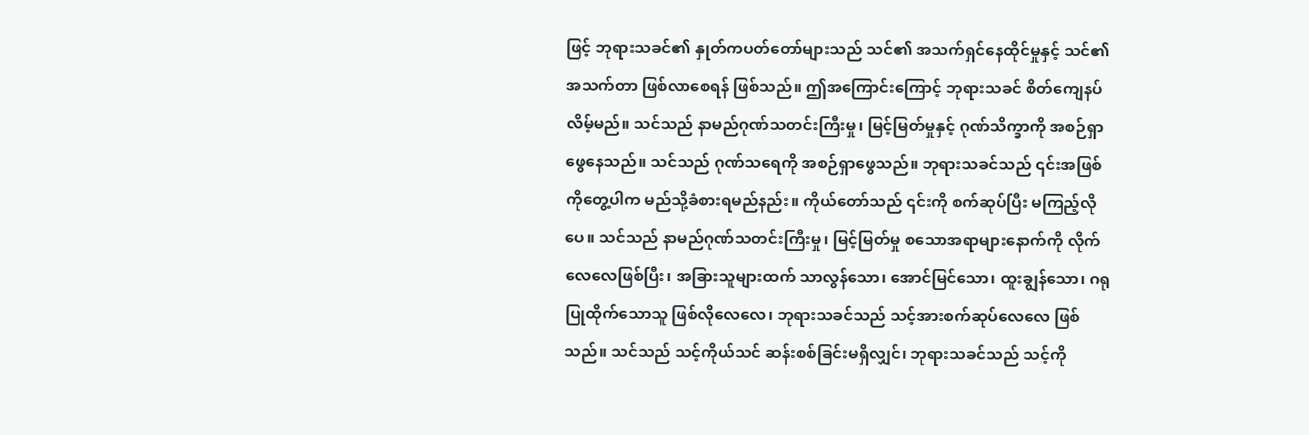ဖြင့် ဘုရားသခင်၏ နှုတ်ကပတ်တော်များသည် သင်၏ အသက်ရှင်နေထိုင်မှုနှင့် သင်၏အသက်တာ ဖြစ်လာစေရန် ဖြစ်သည်။ ဤအကြောင်းကြောင့် ဘုရားသခင် စိတ်ကျေနပ်လိမ့်မည်။ သင်သည် နာမည်ဂုဏ်သတင်းကြီးမှု၊ မြင့်မြတ်မှုနှင့် ဂုဏ်သိက္ခာကို အစဉ်ရှာဖွေနေသည်။ သင်သည် ဂုဏ်သရေကို အစဉ်ရှာဖွေသည်။ ဘုရားသခင်သည် ၎င်းအဖြစ်ကိုတွေ့ပါက မည်သို့ခံစားရမည်နည်း။ ကိုယ်တော်သည် ၎င်းကို စက်ဆုပ်ပြီး မကြည့်လိုပေ။ သင်သည် နာမည်ဂုဏ်သတင်းကြီးမှု၊ မြင့်မြတ်မှု စသောအရာများနောက်ကို လိုက်လေလေဖြစ်ပြီး၊ အခြားသူများထက် သာလွန်သော၊ အောင်မြင်သော၊ ထူးချွန်သော၊ ဂရုပြုထိုက်သောသူ ဖြစ်လိုလေလေ၊ ဘုရားသခင်သည် သင့်အားစက်ဆုပ်လေလေ ဖြစ်သည်။ သင်သည် သင့်ကိုယ်သင် ဆန်းစစ်ခြင်းမရှိလျှင်၊ ဘုရားသခင်သည် သင့်ကို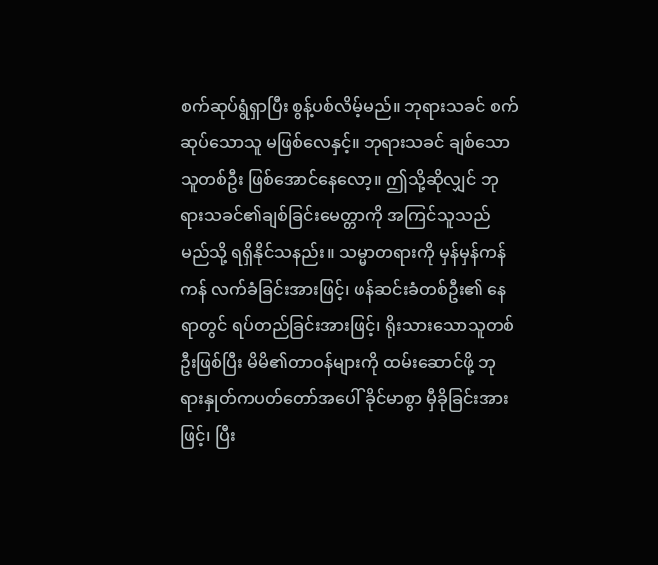စက်ဆုပ်ရွံရှာပြီး စွန့်ပစ်လိမ့်မည်။ ဘုရားသခင် စက်ဆုပ်သောသူ မဖြစ်လေနှင့်။ ဘုရားသခင် ချစ်သောသူတစ်ဦး ဖြစ်အောင်နေလော့။ ဤသို့ဆိုလျှင် ဘုရားသခင်၏ချစ်ခြင်းမေတ္တာကို အကြင်သူသည် မည်သို့ ရရှိနိုင်သနည်း။ သမ္မာတရားကို မှန်မှန်ကန်ကန် လက်ခံခြင်းအားဖြင့်၊ ဖန်ဆင်းခံတစ်ဦး၏ နေရာတွင် ရပ်တည်ခြင်းအားဖြင့်၊ ရိုးသားသောသူတစ်ဦးဖြစ်ပြီး မိမိ၏တာဝန်များကို ထမ်းဆောင်ဖို့ ဘုရားနှုတ်ကပတ်တော်အပေါ် ခိုင်မာစွာ မှီခိုခြင်းအားဖြင့်၊ ပြီး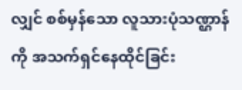လျှင် စစ်မှန်သော လူသားပုံသဏ္ဌာန်ကို အသက်ရှင်နေထိုင်ခြင်း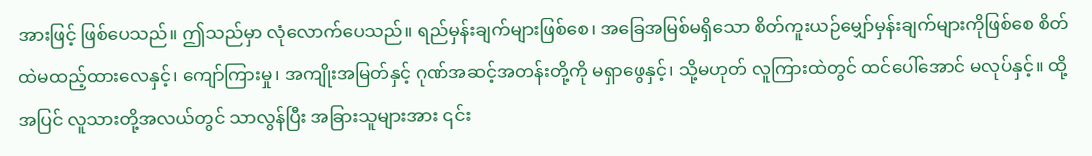အားဖြင့် ဖြစ်ပေသည်။ ဤသည်မှာ လုံလောက်ပေသည်။ ရည်မှန်းချက်များဖြစ်စေ၊ အခြေအမြစ်မရှိသော စိတ်ကူးယဉ်မျှော်မှန်းချက်များကိုဖြစ်စေ စိတ်ထဲမထည့်ထားလေနှင့်၊ ကျော်ကြားမှု၊ အကျိုးအမြတ်နှင့် ဂုဏ်အဆင့်အတန်းတို့ကို မရှာဖွေနှင့်၊ သို့မဟုတ် လူကြားထဲတွင် ထင်ပေါ်အောင် မလုပ်နှင့်။ ထို့အပြင် လူသားတို့အလယ်တွင် သာလွန်ပြီး အခြားသူများအား ၎င်း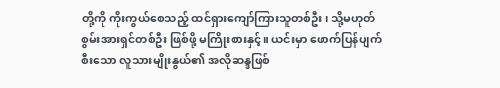တို့ကို ကိုးကွယ်စေသည့် ထင်ရှားကျော်ကြားသူတစ်ဦး၊ သို့မဟုတ် စွမ်းအားရှင်တစ်ဦး ဖြစ်ဖို့ မကြိုးစားနှင့်။ ယင်းမှာ ဖောက်ပြန်ပျက်စီးသော လူသားမျိုးနွယ်၏ အလိုဆန္ဒဖြစ်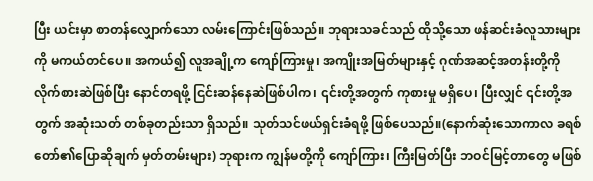ပြီး ယင်းမှာ စာတန်လျှောက်သော လမ်းကြောင်းဖြစ်သည်။ ဘုရားသခင်သည် ထိုသို့သော ဖန်ဆင်းခံလူသားများကို မကယ်တင်ပေ။ အကယ်၍ လူအချို့က ကျော်ကြားမှု၊ အကျိုးအမြတ်များနှင့် ဂုဏ်အဆင့်အတန်းတို့ကို လိုက်စားဆဲဖြစ်ပြီး နောင်တရဖို့ ငြင်းဆန်နေဆဲဖြစ်ပါက၊ ၎င်းတို့အတွက် ကုစားမှု မရှိပေ၊ ပြီးလျှင် ၎င်းတို့အတွက် အဆုံးသတ် တစ်ခုတည်းသာ ရှိသည်။ သုတ်သင်ဖယ်ရှင်းခံရဖို့ ဖြစ်ပေသည်။(နောက်ဆုံးသောကာလ ခရစ်တော်၏ပြောဆိုချက် မှတ်တမ်းများ) ဘုရားက ကျွန်မတို့ကို ကျော်ကြား၊ ကြီးမြတ်ပြီး ဘဝင်မြင့်တာတွေ မဖြစ်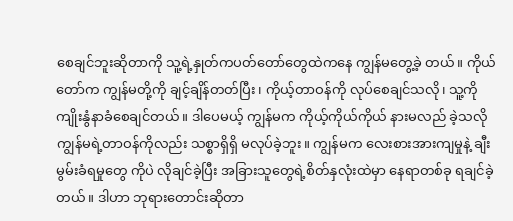စေချင်ဘူးဆိုတာကို သူ့ရဲ့နှုတ်ကပတ်တော်တွေထဲကနေ ကျွန်မတွေ့ခဲ့ တယ်။ ကိုယ်တော်က ကျွန်မတို့ကို ချင့်ချိန်တတ်ပြီး၊ ကိုယ့်တာဝန်ကို လုပ်စေချင်သလို၊ သူ့ကို ကျိုးနွံနာခံစေချင်တယ်။ ဒါပေမယ့် ကျွန်မက ကိုယ့်ကိုယ်ကိုယ် နားမလည် ခဲ့သလို ကျွန်မရဲ့တာဝန်ကိုလည်း သစ္စာရှိရှိ မလုပ်ခဲ့ဘူး။ ကျွန်မက လေးစားအားကျမှုနဲ့ ချီးမွမ်းခံရမှုတွေ ကိုပဲ လိုချင်ခဲ့ပြီး အခြားသူတွေရဲ့စိတ်နှလုံးထဲမှာ နေရာတစ်ခု ရချင်ခဲ့တယ်။ ဒါဟာ ဘုရားတောင်းဆိုတာ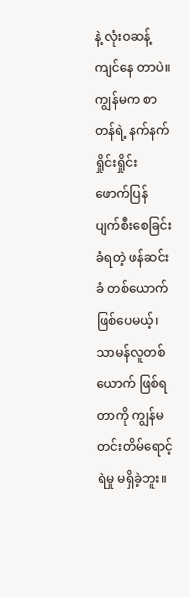နဲ့ လုံးဝဆန့်ကျင်နေ တာပဲ။ ကျွန်မက စာတန်ရဲ့ နက်နက်ရှိုင်းရှိုင်း ဖောက်ပြန်ပျက်စီးစေခြင်းခံရတဲ့ ဖန်ဆင်းခံ တစ်ယောက်ဖြစ်ပေမယ့်၊ သာမန်လူတစ်ယောက် ဖြစ်ရတာကို ကျွန်မ တင်းတိမ်ရောင့်ရဲမှု မရှိခဲ့ဘူး။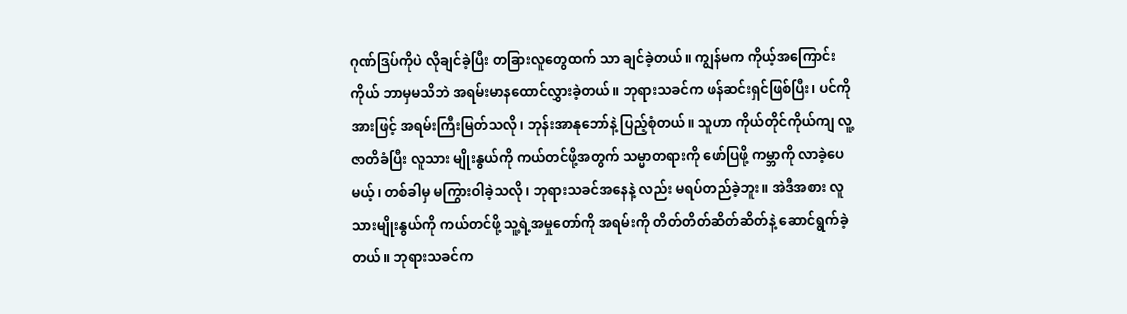ဂုဏ်ဒြပ်ကိုပဲ လိုချင်ခဲ့ပြီး တခြားလူတွေထက် သာ ချင်ခဲ့တယ်။ ကျွန်မက ကိုယ့်အကြောင်းကိုယ် ဘာမှမသိဘဲ အရမ်းမာနထောင်လွှားခဲ့တယ်။ ဘုရားသခင်က ဖန်ဆင်းရှင်ဖြစ်ပြီး၊ ပင်ကိုအားဖြင့် အရမ်းကြီးမြတ်သလို၊ ဘုန်းအာနုဘော်နဲ့ ပြည့်စုံတယ်။ သူဟာ ကိုယ်တိုင်ကိုယ်ကျ လူ့ဇာတိခံပြီး လူသား မျိုးနွယ်ကို ကယ်တင်ဖို့အတွက် သမ္မာတရားကို ဖော်ပြဖို့ ကမ္ဘာကို လာခဲ့ပေမယ့်၊ တစ်ခါမှ မကြွားဝါခဲ့သလို၊ ဘုရားသခင်အနေနဲ့ လည်း မရပ်တည်ခဲ့ဘူး။ အဲဒီအစား လူသားမျိုးနွယ်ကို ကယ်တင်ဖို့ သူ့ရဲ့အမှုတော်ကို အရမ်းကို တိတ်တိတ်ဆိတ်ဆိတ်နဲ့ ဆောင်ရွက်ခဲ့ တယ်။ ဘုရားသခင်က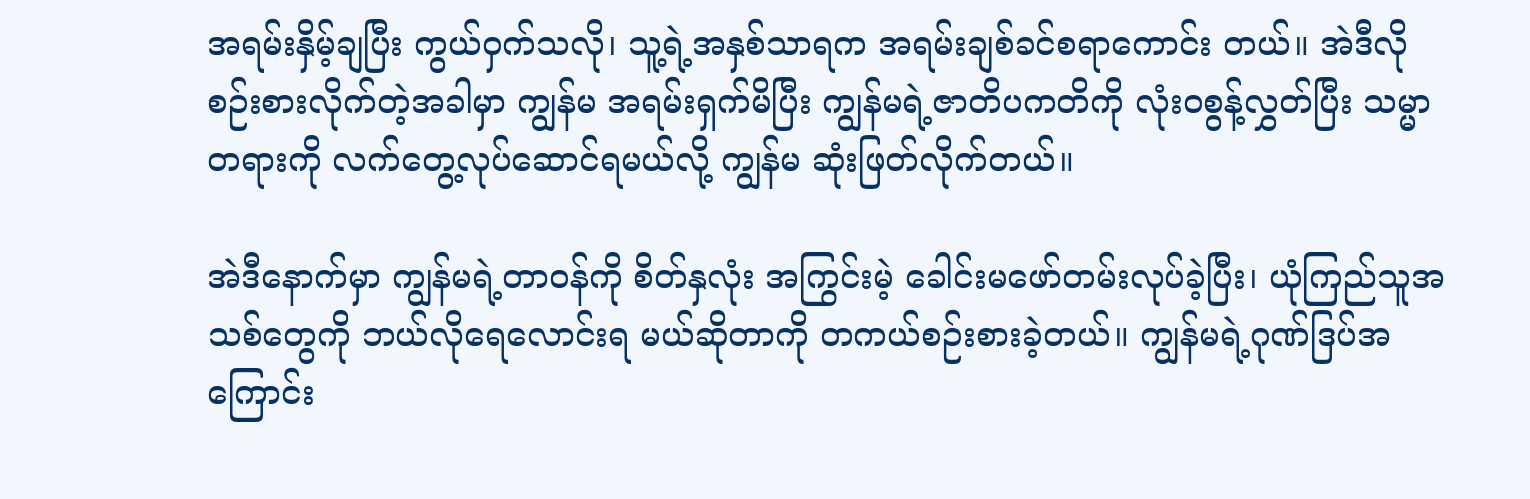အရမ်းနှိမ့်ချပြီး ကွယ်ဝှက်သလို၊ သူ့ရဲ့အနှစ်သာရက အရမ်းချစ်ခင်စရာကောင်း တယ်။ အဲဒီလိုစဉ်းစားလိုက်တဲ့အခါမှာ ကျွန်မ အရမ်းရှက်မိပြီး ကျွန်မရဲ့ဇာတိပကတိကို လုံးဝစွန့်လွှတ်ပြီး သမ္မာတရားကို လက်တွေ့လုပ်ဆောင်ရမယ်လို့ ကျွန်မ ဆုံးဖြတ်လိုက်တယ်။

အဲဒီနောက်မှာ ကျွန်မရဲ့တာဝန်ကို စိတ်နှလုံး အကြွင်းမဲ့ ခေါင်းမဖော်တမ်းလုပ်ခဲ့ပြီး၊ ယုံကြည်သူအသစ်တွေကို ဘယ်လိုရေလောင်းရ မယ်ဆိုတာကို တကယ်စဉ်းစားခဲ့တယ်။ ကျွန်မရဲ့ဂုဏ်ဒြပ်အကြောင်း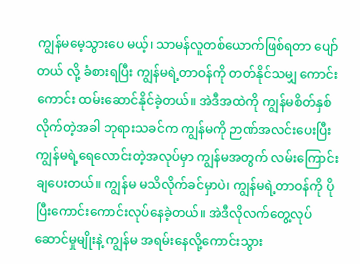ကျွန်မမေ့သွားပေ မယ့်၊ သာမန်လူတစ်ယောက်ဖြစ်ရတာ ပျော်တယ် လို့ ခံစားရပြီး ကျွန်မရဲ့တာဝန်ကို တတ်နိုင်သမျှ ကောင်းကောင်း ထမ်းဆောင်နိုင်ခဲ့တယ်။ အဲဒီအထဲကို ကျွန်မစိတ်နှစ်လိုက်တဲ့အခါ ဘုရားသခင်က ကျွန်မကို ဉာဏ်အလင်းပေးပြီး ကျွန်မရဲ့ရေလောင်းတဲ့အလုပ်မှာ ကျွန်မအတွက် လမ်းကြောင်းချပေးတယ်။ ကျွန်မ မသိလိုက်ခင်မှာပဲ၊ ကျွန်မရဲ့တာဝန်ကို ပိုပြီးကောင်းကောင်းလုပ်နေခဲ့တယ်။ အဲဒီလိုလက်တွေ့လုပ်ဆောင်မှုမျိုးနဲ့ ကျွန်မ အရမ်းနေလို့ကောင်းသွား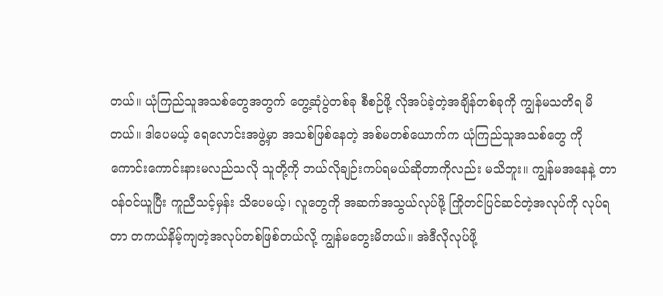တယ်။ ယုံကြည်သူအသစ်တွေအတွက် တွေ့ဆုံပွဲတစ်ခု စီစဉ်ဖို့ လိုအပ်ခဲ့တဲ့အချိန်တစ်ခုကို ကျွန်မသတိရ မိတယ်။ ဒါပေမယ့် ရေလောင်းအဖွဲ့မှာ အသစ်ဖြစ်နေတဲ့ အစ်မတစ်ယောက်က ယုံကြည်သူအသစ်တွေ ကို ကောင်းကောင်းနားမလည်သလို သူတို့ကို ဘယ်လိုချဉ်းကပ်ရမယ်ဆိုတာကိုလည်း မသိဘူး။ ကျွန်မအနေနဲ့ တာဝန်ဝင်ယူပြီး ကူညီသင့်မှန်း သိပေမယ့်၊ လူတွေကို အဆက်အသွယ်လုပ်ဖို့ ကြိုတင်ပြင်ဆင်တဲ့အလုပ်ကို လုပ်ရတာ တကယ်နိမ့်ကျတဲ့အလုပ်တစ်ဖြစ်တယ်လို့ ကျွန်မတွေးမိတယ်။ အဲဒီလိုလုပ်ဖို့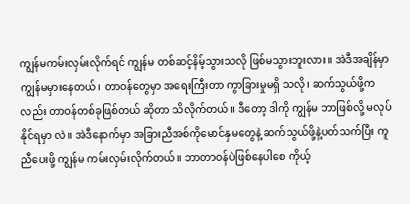ကျွန်မကမ်းလှမ်းလိုက်ရင် ကျွန်မ တစ်ဆင့်နိမ့်သွားသလို ဖြစ်မသွားဘူးလား။ အဲဒီအချိန်မှာ ကျွန်မမှားနေတယ်၊ တာဝန်တွေမှာ အရေးကြီးတာ ကွာခြားမှုမရှိ သလို၊ ဆက်သွယ်ဖို့ကလည်း တာဝန်တစ်ခုဖြစ်တယ် ဆိုတာ သိလိုက်တယ်။ ဒီတော့ ဒါကို ကျွန်မ ဘာဖြစ်လို့ မလုပ်နိုင်ရမှာ လဲ။ အဲဒီနောက်မှာ အခြားညီအစ်ကိုမောင်နှမတွေနဲ့ ဆက်သွယ်ဖို့နဲ့ပတ်သက်ပြီး ကူညီပေးဖို့ ကျွန်မ ကမ်းလှမ်းလိုက်တယ်။ ဘာတာဝန်ပဲဖြစ်နေပါစေ ကိုယ့်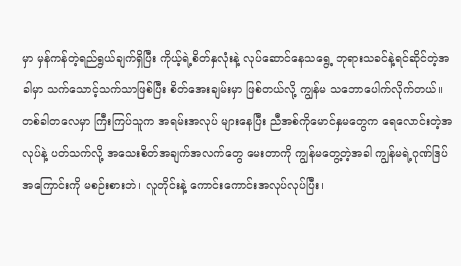မှာ မှန်ကန်တဲ့ရည်ရွယ်ချက်ရှိပြီး ကိုယ့်ရဲ့စိတ်နှလုံးနဲ့ လုပ်ဆောင်နေသရွေ့ ဘုရားသခင်နဲ့ရင်ဆိုင်တဲ့အခါမှာ သက်သောင့်သက်သာဖြစ်ပြီး စိတ်အေးချမ်းမှာ ဖြစ်တယ်လို့ ကျွန်မ သဘောပေါက်လိုက်တယ်။ တစ်ခါတလေမှာ ကြီးကြပ်သူက အရမ်းအလုပ် များနေပြီး ညီအစ်ကိုမောင်နှမတွေက ရေလောင်းတဲ့အလုပ်နဲ့ ပတ်သက်လို့ အသေးစိတ်အချက်အလက်တွေ မေးတာကို ကျွန်မတွေ့တဲ့အခါ ကျွန်မရဲ့ဂုဏ်ဒြပ်အကြောင်းကို မစဉ်းစားဘဲ၊ လူတိုင်းနဲ့ ကောင်းကောင်းအလုပ်လုပ်ပြီး၊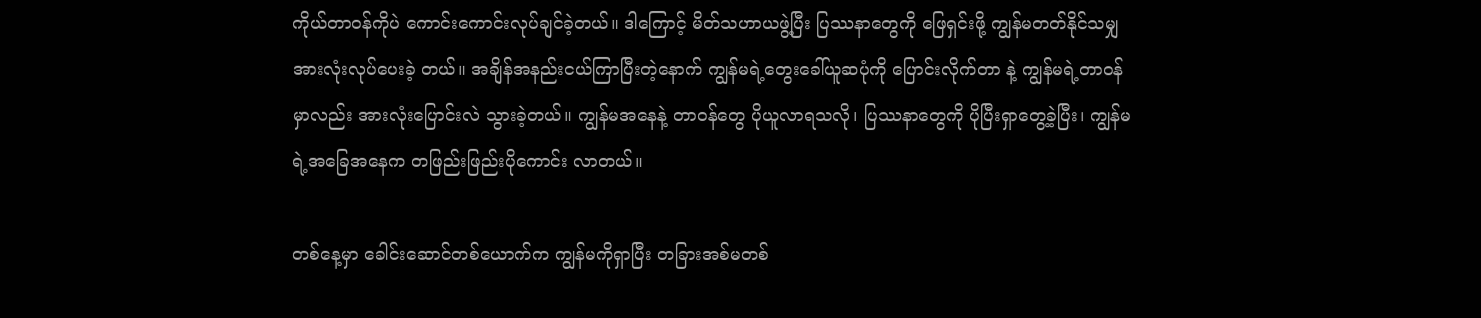ကိုယ်တာဝန်ကိုပဲ ကောင်းကောင်းလုပ်ချင်ခဲ့တယ်။ ဒါကြောင့် မိတ်သဟာယဖွဲ့ပြီး ပြဿနာတွေကို ဖြေရှင်းဖို့ ကျွန်မတတ်နိုင်သမျှ အားလုံးလုပ်ပေးခဲ့ တယ်။ အချိန်အနည်းငယ်ကြာပြီးတဲ့နောက် ကျွန်မရဲ့တွေးခေါ်ယူဆပုံကို ပြောင်းလိုက်တာ နဲ့ ကျွန်မရဲ့တာဝန်မှာလည်း အားလုံးပြောင်းလဲ သွားခဲ့တယ်။ ကျွန်မအနေနဲ့ တာဝန်တွေ ပိုယူလာရသလို၊ ပြဿနာတွေကို ပိုပြီးရှာတွေ့ခဲ့ပြီး၊ ကျွန်မရဲ့အခြေအနေက တဖြည်းဖြည်းပိုကောင်း လာတယ်။

တစ်နေ့မှာ ခေါင်းဆောင်တစ်ယောက်က ကျွန်မကိုရှာပြီး တခြားအစ်မတစ်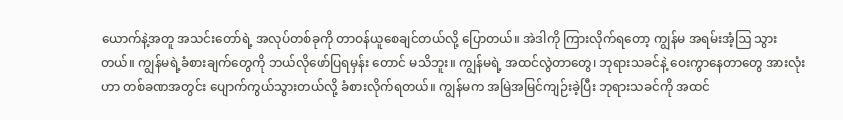ယောက်နဲ့အတူ အသင်းတော်ရဲ့ အလုပ်တစ်ခုကို တာဝန်ယူစေချင်တယ်လို့ ပြောတယ်။ အဲဒါကို ကြားလိုက်ရတော့ ကျွန်မ အရမ်းအံ့ဩ သွားတယ်။ ကျွန်မရဲ့ခံစားချက်တွေကို ဘယ်လိုဖော်ပြရမှန်း တောင် မသိဘူး။ ကျွန်မရဲ့ အထင်လွဲတာတွေ၊ ဘုရားသခင်နဲ့ ဝေးကွာနေတာတွေ အားလုံးဟာ တစ်ခဏအတွင်း ပျောက်ကွယ်သွားတယ်လို့ ခံစားလိုက်ရတယ်။ ကျွန်မက အမြဲအမြင်ကျဉ်းခဲ့ပြီး ဘုရားသခင်ကို အထင်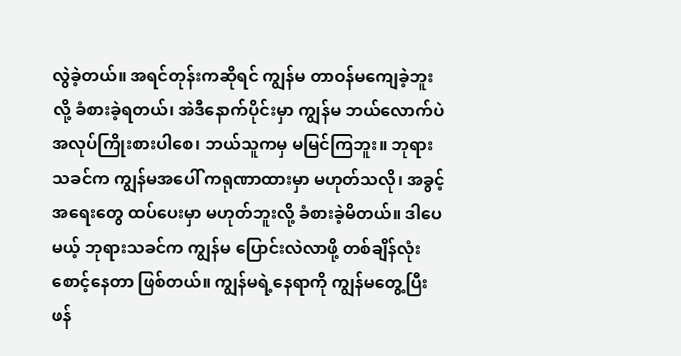လွဲခဲ့တယ်။ အရင်တုန်းကဆိုရင် ကျွန်မ တာဝန်မကျေခဲ့ဘူးလို့ ခံစားခဲ့ရတယ်၊ အဲဒီနောက်ပိုင်းမှာ ကျွန်မ ဘယ်လောက်ပဲ အလုပ်ကြိုးစားပါစေ၊ ဘယ်သူကမှ မမြင်ကြဘူး။ ဘုရားသခင်က ကျွန်မအပေါ် ကရုဏာထားမှာ မဟုတ်သလို၊ အခွင့်အရေးတွေ ထပ်ပေးမှာ မဟုတ်ဘူးလို့ ခံစားခဲ့မိတယ်။ ဒါပေမယ့် ဘုရားသခင်က ကျွန်မ ပြောင်းလဲလာဖို့ တစ်ချိန်လုံး စောင့်နေတာ ဖြစ်တယ်။ ကျွန်မရဲ့နေရာကို ကျွန်မတွေ့ပြီး ဖန်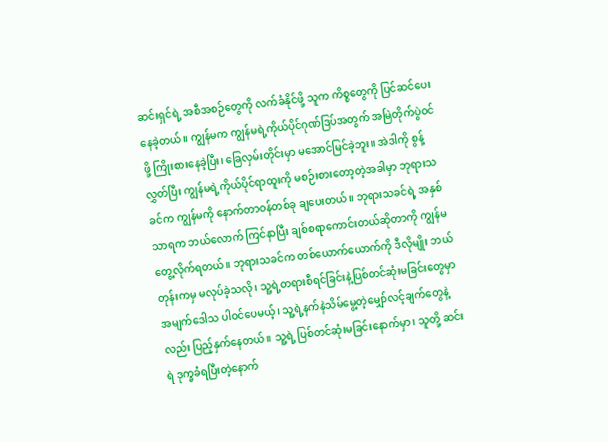ဆင်းရှင်ရဲ့ အစီအစဉ်တွေကို လက်ခံနိုင်ဖို့ သူက ကိစ္စတွေကို ပြင်ဆင်ပေးနေခဲ့တယ်။ ကျွန်မက ကျွန်မရဲ့ကိုယ်ပိုင်ဂုဏ်ဒြပ်အတွက် အမြဲတိုက်ပွဲဝင်ဖို့ ကြိုးစားနေခဲ့ပြီး၊ ခြေလှမ်းတိုင်းမှာ မအောင်မြင်ခဲ့ဘူး။ အဲဒါကို စွန့်လွှတ်ပြီး ကျွန်မရဲ့ကိုယ်ပိုင်ရာထူးကို မစဉ်းစားတော့တဲ့အခါမှာ ဘုရားသခင်က ကျွန်မကို နောက်တာဝန်တစ်ခု ချပေးတယ်။ ဘုရားသခင်ရဲ့ အနှစ်သာရက ဘယ်လောက် ကြင်နာပြီး ချစ်စရာကောင်းတယ်ဆိုတာကို ကျွန်မ တွေ့လိုက်ရတယ်။ ဘုရားသခင်က တစ်ယောက်ယောက်ကို ဒီလိုမျိုး ဘယ်တုန်းကမှ မလုပ်ခဲ့သလို၊ သူ့ရဲ့တရားစီရင်ခြင်းနဲ့ပြစ်တင်ဆုံးမခြင်းတွေမှာ အမျက်ဒေါသ ပါဝင်ပေမယ့်၊ သူ့ရဲ့နက်နဲသိမ်မွေ့တဲ့မျှော်လင့်ချက်တွေနဲ့လည်း ပြည့်နှက်နေတယ်။ သူ့ရဲ့ ပြစ်တင်ဆုံးမခြင်းနောက်မှာ၊ သူတို့ ဆင်းရဲ ဒုက္ခခံရပြီးတဲ့နောက်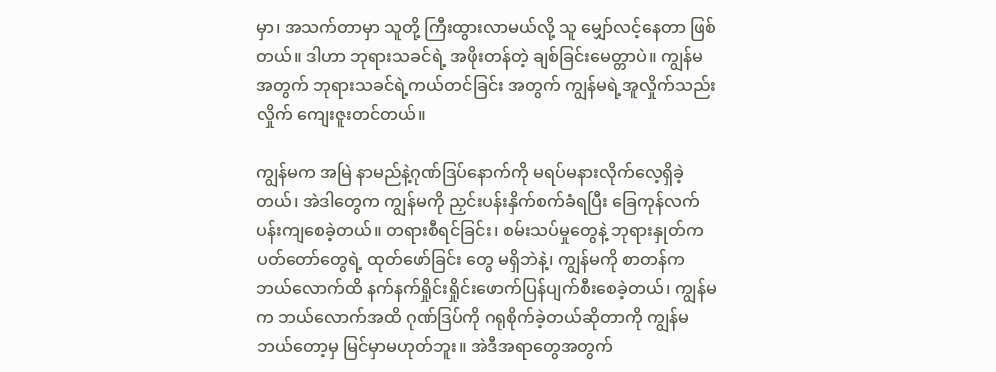မှာ၊ အသက်တာမှာ သူတို့ ကြီးထွားလာမယ်လို့ သူ မျှော်လင့်နေတာ ဖြစ်တယ်။ ဒါဟာ ဘုရားသခင်ရဲ့ အဖိုးတန်တဲ့ ချစ်ခြင်းမေတ္တာပဲ။ ကျွန်မအတွက် ဘုရားသခင်ရဲ့ကယ်တင်ခြင်း အတွက် ကျွန်မရဲ့အူလှိုက်သည်းလှိုက် ကျေးဇူးတင်တယ်။

ကျွန်မက အမြဲ နာမည်နဲ့ဂုဏ်ဒြပ်နောက်ကို မရပ်မနားလိုက်လေ့ရှိခဲ့တယ်၊ အဲဒါတွေက ကျွန်မကို ညှင်းပန်းနှိက်စက်ခံရပြီး ခြေကုန်လက်ပန်းကျစေခဲ့တယ်။ တရားစီရင်ခြင်း၊ စမ်းသပ်မှုတွေနဲ့ ဘုရားနှုတ်ကပတ်တော်တွေရဲ့ ထုတ်ဖော်ခြင်း တွေ မရှိဘဲနဲ့၊ ကျွန်မကို စာတန်က ဘယ်လောက်ထိ နက်နက်ရှိုင်းရှိုင်းဖောက်ပြန်ပျက်စီးစေခဲ့တယ်၊ ကျွန်မက ဘယ်လောက်အထိ ဂုဏ်ဒြပ်ကို ဂရုစိုက်ခဲ့တယ်ဆိုတာကို ကျွန်မ ဘယ်တော့မှ မြင်မှာမဟုတ်ဘူး။ အဲဒီအရာတွေအတွက်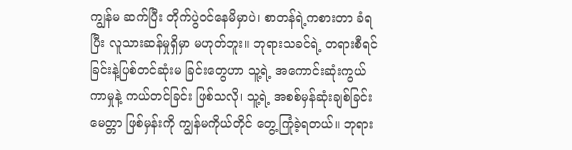ကျွန်မ ဆက်ပြီး တိုက်ပွဲဝင်နေမိမှာပဲ၊ စာတန်ရဲ့ကစားတာ ခံရပြီး လူသားဆန်မှုရှိမှာ မဟုတ်ဘူး။ ဘုရားသခင်ရဲ့ တရားစီရင်ခြင်းနဲ့ပြစ်တင်ဆုံးမ ခြင်းတွေဟာ သူ့ရဲ့ အကောင်းဆုံးကွယ်ကာမှုနဲ့ ကယ်တင်ခြင်း ဖြစ်သလို၊ သူ့ရဲ့ အစစ်မှန်ဆုံးချစ်ခြင်းမေတ္တာ ဖြစ်မှန်းကို ကျွန်မကိုယ်တိုင် တွေ့ကြုံခဲ့ရတယ်။ ဘုရား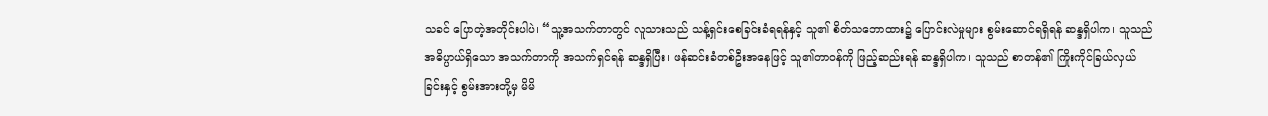သခင် ပြောတဲ့အတိုင်းပါပဲ၊ “သူ့အသက်တာတွင် လူသားသည် သန့်ရှင်းစေခြင်းခံရရန်နှင့် သူ၏ စိတ်သဘောထား၌ ပြောင်းလဲမှုများ စွမ်းဆောင်ရရှိရန် ဆန္ဒရှိပါက၊ သူသည် အဓိပ္ပာယ်ရှိသော အသက်တာကို အသက်ရှင်ရန် ဆန္ဒရှိပြီး၊ ဖန်ဆင်းခံတစ်ဦးအနေဖြင့် သူ၏တာဝန်ကို ဖြည့်ဆည်းရန် ဆန္ဒရှိပါက၊ သူသည် စာတန်၏ ကြိုးကိုင်ခြယ်လှယ်ခြင်းနှင့် စွမ်းအားတို့မှ မိမိ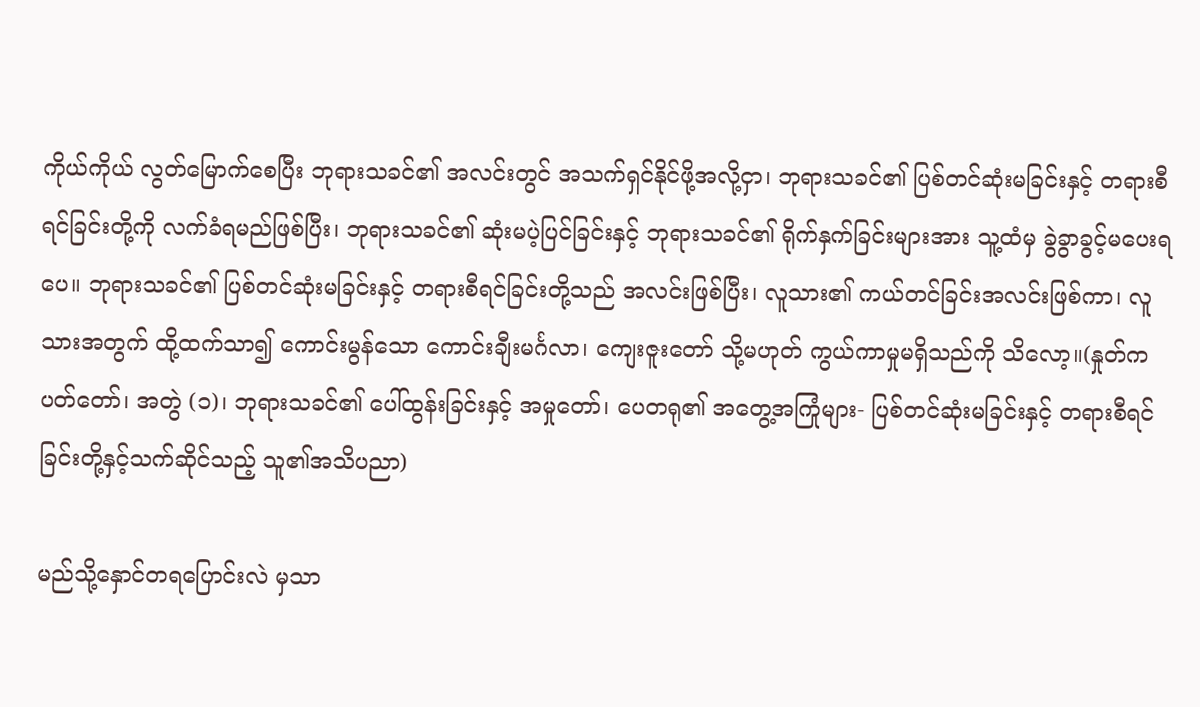ကိုယ်ကိုယ် လွတ်မြောက်စေပြီး ဘုရားသခင်၏ အလင်းတွင် အသက်ရှင်နိုင်ဖို့အလို့ငှာ၊ ဘုရားသခင်၏ ပြစ်တင်ဆုံးမခြင်းနှင့် တရားစီရင်ခြင်းတို့ကို လက်ခံရမည်ဖြစ်ပြီး၊ ဘုရားသခင်၏ ဆုံးမပဲ့ပြင်ခြင်းနှင့် ဘုရားသခင်၏ ရိုက်နှက်ခြင်းများအား သူ့ထံမှ ခွဲခွာခွင့်မပေးရပေ။ ဘုရားသခင်၏ ပြစ်တင်ဆုံးမခြင်းနှင့် တရားစီရင်ခြင်းတို့သည် အလင်းဖြစ်ပြီး၊ လူသား၏ ကယ်တင်ခြင်းအလင်းဖြစ်ကာ၊ လူသားအတွက် ထို့ထက်သာ၍ ကောင်းမွန်သော ကောင်းချီးမင်္ဂလာ၊ ကျေးဇူးတော် သို့မဟုတ် ကွယ်ကာမှုမရှိသည်ကို သိလော့။(နှုတ်ကပတ်တော်၊ အတွဲ (၁)၊ ဘုရားသခင်၏ ပေါ်ထွန်းခြင်းနှင့် အမှုတော်၊ ပေတရု၏ အတွေ့အကြုံများ- ပြစ်တင်ဆုံးမခြင်းနှင့် တရားစီရင်ခြင်းတို့နှင့်သက်ဆိုင်သည့် သူ၏အသိပညာ)

မည်သို့နှောင်တရပြောင်းလဲ မှသာ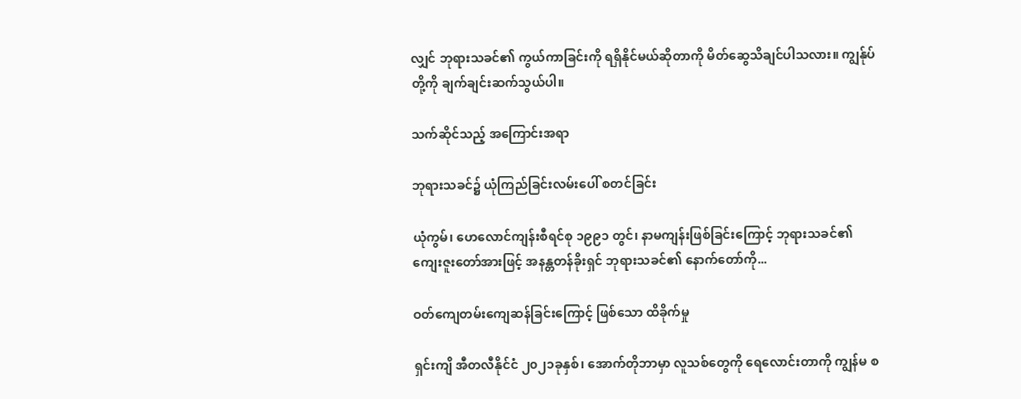လျှင် ဘုရားသခင်၏ ကွယ်ကာခြင်းကို ရရှိနိုင်မယ်ဆိုတာကို မိတ်ဆွေသိချင်ပါသလား။ ကျွန်ုပ်တို့ကို ချက်ချင်းဆက်သွယ်ပါ။

သက်ဆိုင်သည့် အကြောင်းအရာ

ဘုရားသခင်၌ ယုံကြည်ခြင်းလမ်းပေါ် စတင်ခြင်း

ယုံကွမ်၊ ဟေလောင်ကျန်းစီရင်စု ၁၉၉၁ တွင်၊ နာမကျန်းဖြစ်ခြင်းကြောင့် ဘုရားသခင်၏ ကျေးဇူးတော်အားဖြင့် အနန္တတန်ခိုးရှင် ဘုရားသခင်၏ နောက်တော်ကို...

ဝတ်ကျေတမ်းကျေဆန်ခြင်းကြောင့် ဖြစ်သော ထိခိုက်မှု

ရှင်းကျိ အီတလီနိုင်ငံ ၂၀၂၁ခုနှစ်၊ အောက်တိုဘာမှာ လူသစ်တွေကို ရေလောင်းတာကို ကျွန်မ စ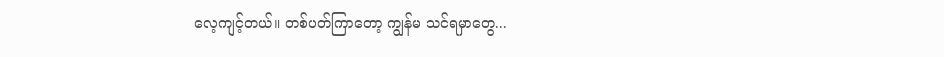လေ့ကျင့်တယ်။ တစ်ပတ်ကြာတော့ ကျွန်မ သင်ရမှာတွေ...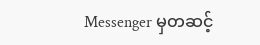Messenger မှတဆင့်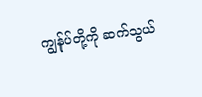ကျွန်ုပ်တို့ကို ဆက်သွယ်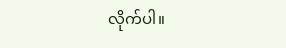လိုက်ပါ။